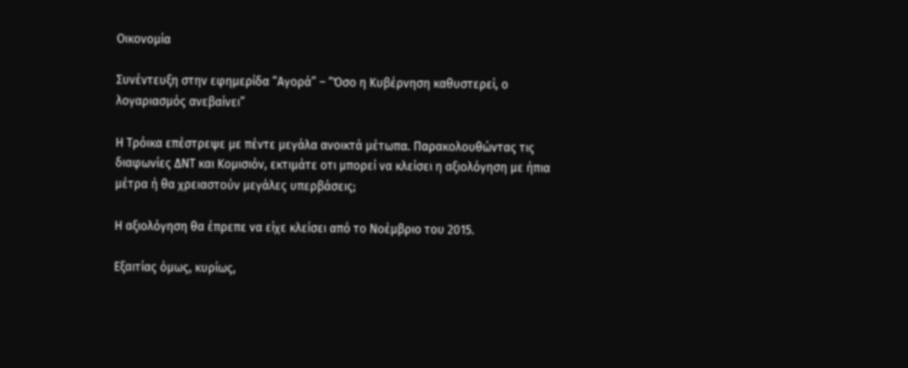Οικονομία

Συνέντευξη στην εφημερίδα “Αγορά” – “Όσο η Κυβέρνηση καθυστερεί, ο λογαριασμός ανεβαίνει”

Η Τρόικα επέστρεψε με πέντε μεγάλα ανοικτά μέτωπα. Παρακολουθώντας τις διαφωνίες ΔΝΤ και Κομισιόν, εκτιμάτε οτι μπορεί να κλείσει η αξιολόγηση με ήπια μέτρα ή θα χρειαστούν μεγάλες υπερβάσεις;

Η αξιολόγηση θα έπρεπε να είχε κλείσει από το Νοέμβριο του 2015.

Εξαιτίας όμως, κυρίως,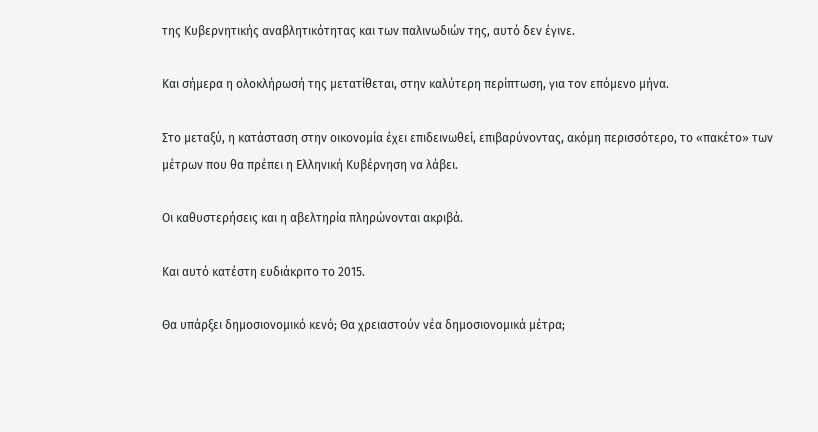της Κυβερνητικής αναβλητικότητας και των παλινωδιών της, αυτό δεν έγινε.

Και σήμερα η ολοκλήρωσή της μετατίθεται, στην καλύτερη περίπτωση, για τον επόμενο μήνα.

Στο μεταξύ, η κατάσταση στην οικονομία έχει επιδεινωθεί, επιβαρύνοντας, ακόμη περισσότερο, το «πακέτο» των μέτρων που θα πρέπει η Ελληνική Κυβέρνηση να λάβει.

Οι καθυστερήσεις και η αβελτηρία πληρώνονται ακριβά.

Και αυτό κατέστη ευδιάκριτο το 2015.

Θα υπάρξει δημοσιονομικό κενό; Θα χρειαστούν νέα δημοσιονομικά μέτρα;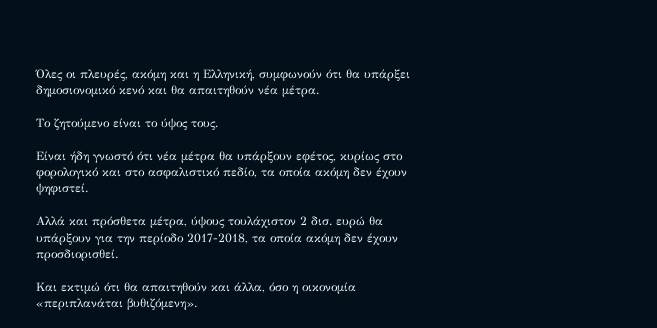Όλες οι πλευρές, ακόμη και η Ελληνική, συμφωνούν ότι θα υπάρξει δημοσιονομικό κενό και θα απαιτηθούν νέα μέτρα.

Το ζητούμενο είναι το ύψος τους.

Είναι ήδη γνωστό ότι νέα μέτρα θα υπάρξουν εφέτος, κυρίως στο φορολογικό και στο ασφαλιστικό πεδίο, τα οποία ακόμη δεν έχουν ψηφιστεί.

Αλλά και πρόσθετα μέτρα, ύψους τουλάχιστον 2 δισ. ευρώ θα υπάρξουν για την περίοδο 2017-2018, τα οποία ακόμη δεν έχουν προσδιορισθεί.

Και εκτιμώ ότι θα απαιτηθούν και άλλα, όσο η οικονομία «περιπλανάται βυθιζόμενη».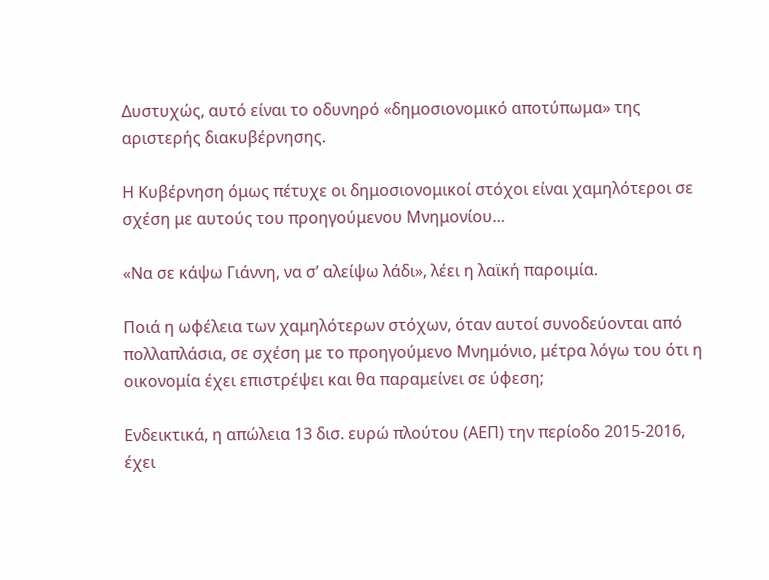Δυστυχώς, αυτό είναι το οδυνηρό «δημοσιονομικό αποτύπωμα» της αριστερής διακυβέρνησης.

Η Κυβέρνηση όμως πέτυχε οι δημοσιονομικοί στόχοι είναι χαμηλότεροι σε σχέση με αυτούς του προηγούμενου Μνημονίου…

«Να σε κάψω Γιάννη, να σ’ αλείψω λάδι», λέει η λαϊκή παροιμία.

Ποιά η ωφέλεια των χαμηλότερων στόχων, όταν αυτοί συνοδεύονται από πολλαπλάσια, σε σχέση με το προηγούμενο Μνημόνιο, μέτρα λόγω του ότι η οικονομία έχει επιστρέψει και θα παραμείνει σε ύφεση;

Ενδεικτικά, η απώλεια 13 δισ. ευρώ πλούτου (ΑΕΠ) την περίοδο 2015-2016, έχει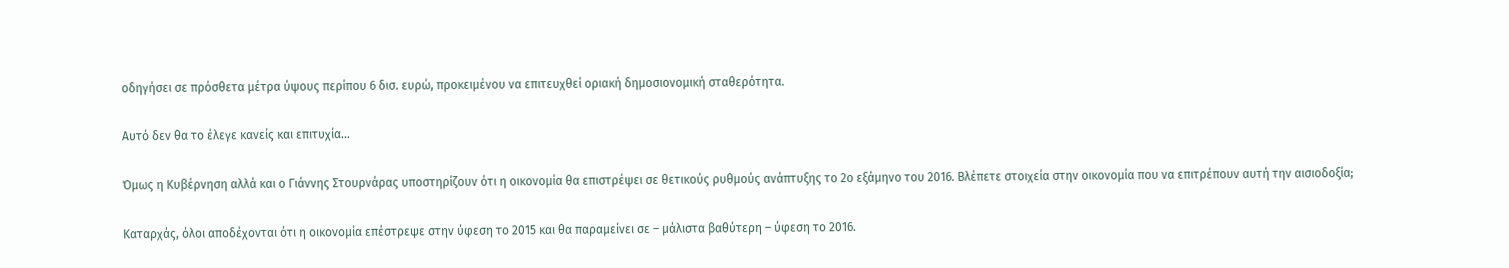οδηγήσει σε πρόσθετα μέτρα ύψους περίπου 6 δισ. ευρώ, προκειμένου να επιτευχθεί οριακή δημοσιονομική σταθερότητα.

Αυτό δεν θα το έλεγε κανείς και επιτυχία…

Όμως η Κυβέρνηση αλλά και ο Γιάννης Στουρνάρας υποστηρίζουν ότι η οικονομία θα επιστρέψει σε θετικούς ρυθμούς ανάπτυξης το 2ο εξάμηνο του 2016. Βλέπετε στοιχεία στην οικονομία που να επιτρέπουν αυτή την αισιοδοξία;

Καταρχάς, όλοι αποδέχονται ότι η οικονομία επέστρεψε στην ύφεση το 2015 και θα παραμείνει σε – μάλιστα βαθύτερη – ύφεση το 2016.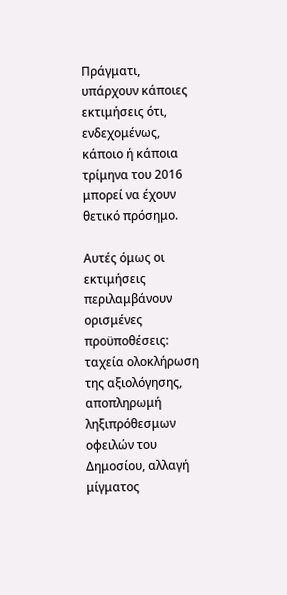Πράγματι, υπάρχουν κάποιες εκτιμήσεις ότι, ενδεχομένως, κάποιο ή κάποια τρίμηνα του 2016 μπορεί να έχουν θετικό πρόσημο.

Αυτές όμως οι εκτιμήσεις περιλαμβάνουν ορισμένες προϋποθέσεις: ταχεία ολοκλήρωση της αξιολόγησης, αποπληρωμή ληξιπρόθεσμων οφειλών του Δημοσίου, αλλαγή μίγματος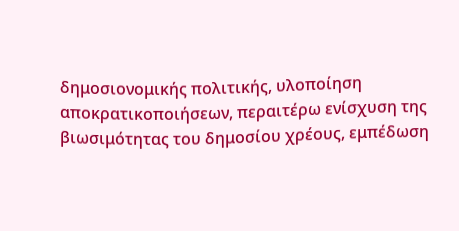δημοσιονομικής πολιτικής, υλοποίηση αποκρατικοποιήσεων, περαιτέρω ενίσχυση της βιωσιμότητας του δημοσίου χρέους, εμπέδωση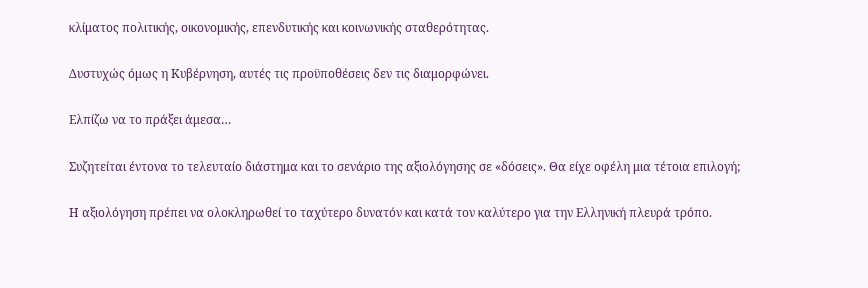κλίματος πολιτικής, οικονομικής, επενδυτικής και κοινωνικής σταθερότητας.

Δυστυχώς όμως η Κυβέρνηση, αυτές τις προϋποθέσεις δεν τις διαμορφώνει.

Ελπίζω να το πράξει άμεσα…

Συζητείται έντονα το τελευταίο διάστημα και το σενάριο της αξιολόγησης σε «δόσεις». Θα είχε οφέλη μια τέτοια επιλογή;

Η αξιολόγηση πρέπει να ολοκληρωθεί το ταχύτερο δυνατόν και κατά τον καλύτερο για την Ελληνική πλευρά τρόπο.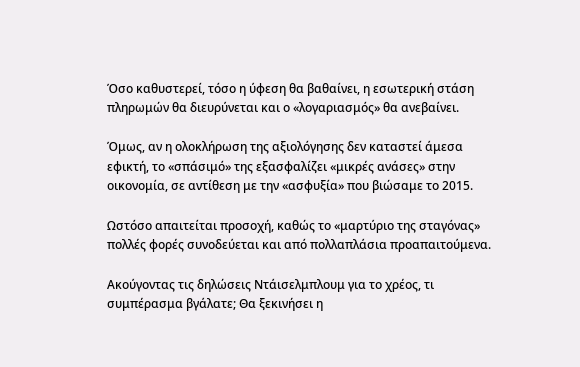Όσο καθυστερεί, τόσο η ύφεση θα βαθαίνει, η εσωτερική στάση πληρωμών θα διευρύνεται και ο «λογαριασμός» θα ανεβαίνει.

Όμως, αν η ολοκλήρωση της αξιολόγησης δεν καταστεί άμεσα εφικτή, το «σπάσιμό» της εξασφαλίζει «μικρές ανάσες» στην οικονομία, σε αντίθεση με την «ασφυξία» που βιώσαμε το 2015.

Ωστόσο απαιτείται προσοχή, καθώς το «μαρτύριο της σταγόνας» πολλές φορές συνοδεύεται και από πολλαπλάσια προαπαιτούμενα.

Ακούγοντας τις δηλώσεις Ντάισελμπλουμ για το χρέος, τι συμπέρασμα βγάλατε; Θα ξεκινήσει η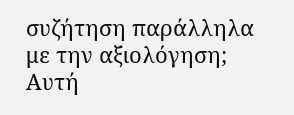συζήτηση παράλληλα με την αξιολόγηση; Αυτή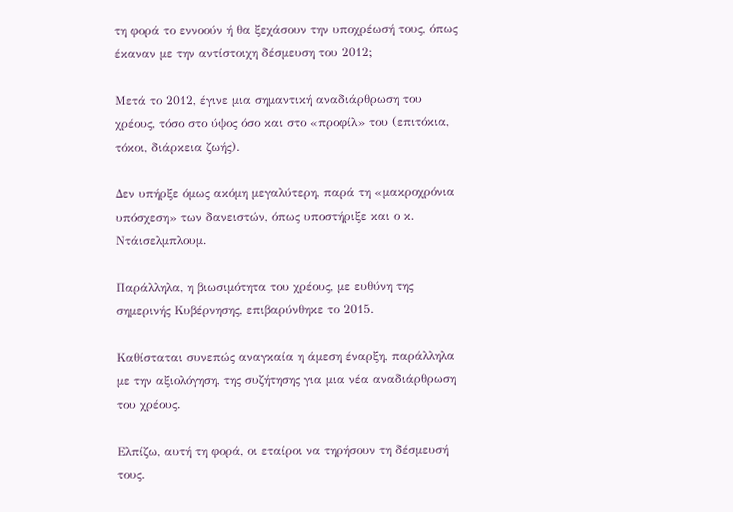τη φορά το εννοούν ή θα ξεχάσουν την υποχρέωσή τους, όπως έκαναν με την αντίστοιχη δέσμευση του 2012;

Μετά το 2012, έγινε μια σημαντική αναδιάρθρωση του χρέους, τόσο στο ύψος όσο και στο «προφίλ» του (επιτόκια, τόκοι, διάρκεια ζωής).

Δεν υπήρξε όμως ακόμη μεγαλύτερη, παρά τη «μακροχρόνια υπόσχεση» των δανειστών, όπως υποστήριξε και ο κ. Ντάισελμπλουμ.

Παράλληλα, η βιωσιμότητα του χρέους, με ευθύνη της σημερινής Κυβέρνησης, επιβαρύνθηκε το 2015.

Καθίσταται συνεπώς αναγκαία η άμεση έναρξη, παράλληλα με την αξιολόγηση, της συζήτησης για μια νέα αναδιάρθρωση του χρέους.

Ελπίζω, αυτή τη φορά, οι εταίροι να τηρήσουν τη δέσμευσή τους.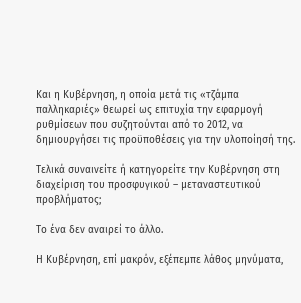Και η Κυβέρνηση, η οποία μετά τις «τζάμπα παλληκαριές» θεωρεί ως επιτυχία την εφαρμογή ρυθμίσεων που συζητούνται από το 2012, να δημιουργήσει τις προϋποθέσεις για την υλοποίησή της.

Τελικά συναινείτε ή κατηγορείτε την Κυβέρνηση στη διαχείριση του προσφυγικού – μεταναστευτικού προβλήματος;

Το ένα δεν αναιρεί το άλλο.

Η Κυβέρνηση, επί μακρόν, εξέπεμπε λάθος μηνύματα,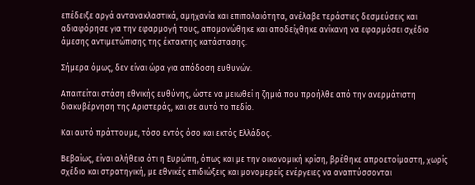επέδειξε αργά αντανακλαστικά, αμηχανία και επιπολαιότητα, ανέλαβε τεράστιες δεσμεύσεις και αδιαφόρησε για την εφαρμογή τους, απομονώθηκε και αποδείχθηκε ανίκανη να εφαρμόσει σχέδιο άμεσης αντιμετώπισης της έκτακτης κατάστασης.

Σήμερα όμως, δεν είναι ώρα για απόδοση ευθυνών.

Απαιτείται στάση εθνικής ευθύνης, ώστε να μειωθεί η ζημιά που προήλθε από την ανερμάτιστη διακυβέρνηση της Αριστεράς, και σε αυτό το πεδίο.

Και αυτό πράττουμε, τόσο εντός όσο και εκτός Ελλάδος.

Βεβαίως, είναι αλήθεια ότι η Ευρώπη, όπως και με την οικονομική κρίση, βρέθηκε απροετοίμαστη, χωρίς σχέδιο και στρατηγική, με εθνικές επιδιώξεις και μονομερείς ενέργειες να αναπτύσσονται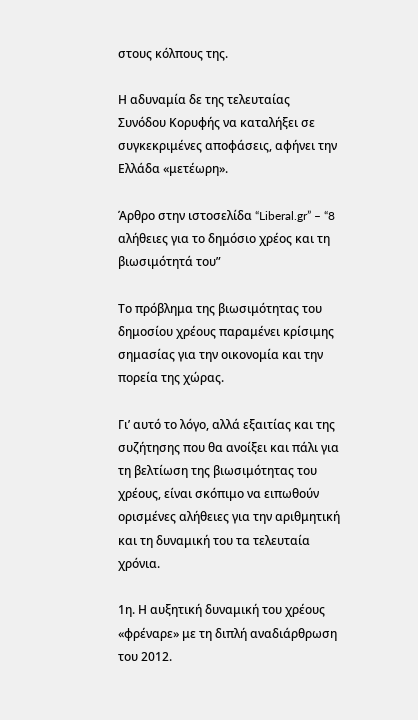στους κόλπους της.

Η αδυναμία δε της τελευταίας Συνόδου Κορυφής να καταλήξει σε συγκεκριμένες αποφάσεις, αφήνει την Ελλάδα «μετέωρη».

Άρθρο στην ιστοσελίδα “Liberal.gr” – “8 αλήθειες για το δημόσιο χρέος και τη βιωσιμότητά του”

Το πρόβλημα της βιωσιμότητας του δημοσίου χρέους παραμένει κρίσιμης σημασίας για την οικονομία και την πορεία της χώρας.

Γι’ αυτό το λόγο, αλλά εξαιτίας και της συζήτησης που θα ανοίξει και πάλι για τη βελτίωση της βιωσιμότητας του χρέους, είναι σκόπιμο να ειπωθούν ορισμένες αλήθειες για την αριθμητική και τη δυναμική του τα τελευταία χρόνια.

1η. Η αυξητική δυναμική του χρέους «φρέναρε» με τη διπλή αναδιάρθρωση του 2012.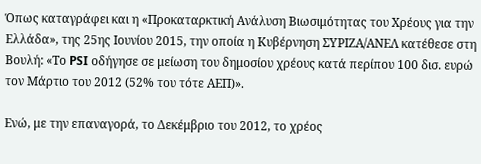Όπως καταγράφει και η «Προκαταρκτική Ανάλυση Βιωσιμότητας του Χρέους για την Ελλάδα», της 25ης Ιουνίου 2015, την οποία η Κυβέρνηση ΣΥΡΙΖΑ/ΑΝΕΛ κατέθεσε στη Βουλή: «Το PSI οδήγησε σε μείωση του δημοσίου χρέους κατά περίπου 100 δισ. ευρώ τον Μάρτιο του 2012 (52% του τότε ΑΕΠ)».

Ενώ, με την επαναγορά, το Δεκέμβριο του 2012, το χρέος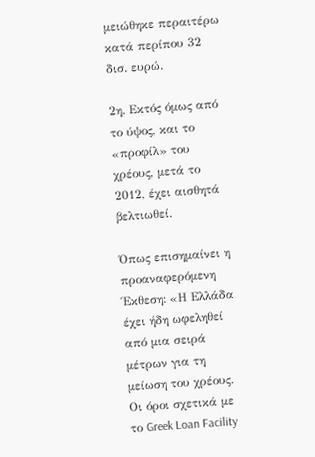μειώθηκε περαιτέρω κατά περίπου 32 δισ. ευρώ.

2η. Εκτός όμως από το ύψος, και το «προφίλ» του χρέους, μετά το 2012, έχει αισθητά βελτιωθεί.

Όπως επισημαίνει η προαναφερόμενη Έκθεση: «Η Ελλάδα έχει ήδη ωφεληθεί από μια σειρά μέτρων για τη μείωση του χρέους. Οι όροι σχετικά με το Greek Loan Facility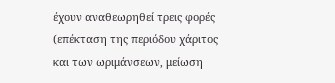έχουν αναθεωρηθεί τρεις φορές (επέκταση της περιόδου χάριτος και των ωριμάνσεων, μείωση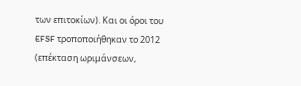των επιτοκίων). Και οι όροι του EFSF τροποποιήθηκαν το 2012 (επέκταση ωριμάνσεων,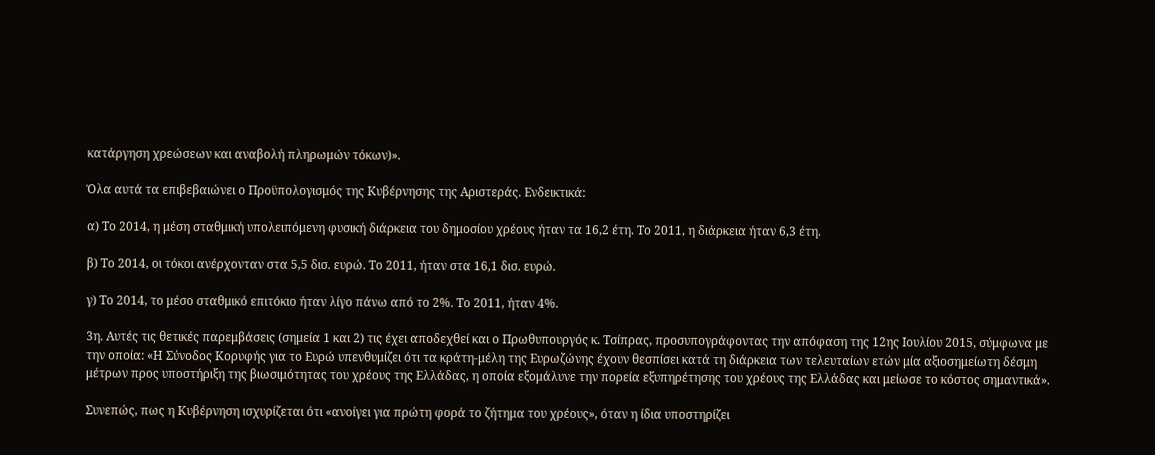κατάργηση χρεώσεων και αναβολή πληρωμών τόκων)».

Όλα αυτά τα επιβεβαιώνει ο Προϋπολογισμός της Κυβέρνησης της Αριστεράς. Ενδεικτικά:

α) Το 2014, η μέση σταθμική υπολειπόμενη φυσική διάρκεια του δημοσίου χρέους ήταν τα 16,2 έτη. Το 2011, η διάρκεια ήταν 6,3 έτη.

β) Το 2014, οι τόκοι ανέρχονταν στα 5,5 δισ. ευρώ. Το 2011, ήταν στα 16,1 δισ. ευρώ.

γ) Το 2014, το μέσο σταθμικό επιτόκιο ήταν λίγο πάνω από το 2%. Το 2011, ήταν 4%.

3η. Αυτές τις θετικές παρεμβάσεις (σημεία 1 και 2) τις έχει αποδεχθεί και ο Πρωθυπουργός κ. Τσίπρας, προσυπογράφοντας την απόφαση της 12ης Ιουλίου 2015, σύμφωνα με την οποία: «Η Σύνοδος Κορυφής για το Ευρώ υπενθυμίζει ότι τα κράτη-μέλη της Ευρωζώνης έχουν θεσπίσει κατά τη διάρκεια των τελευταίων ετών μία αξιοσημείωτη δέσμη μέτρων προς υποστήριξη της βιωσιμότητας του χρέους της Ελλάδας, η οποία εξομάλυνε την πορεία εξυπηρέτησης του χρέους της Ελλάδας και μείωσε το κόστος σημαντικά».

Συνεπώς, πως η Κυβέρνηση ισχυρίζεται ότι «ανοίγει για πρώτη φορά το ζήτημα του χρέους», όταν η ίδια υποστηρίζει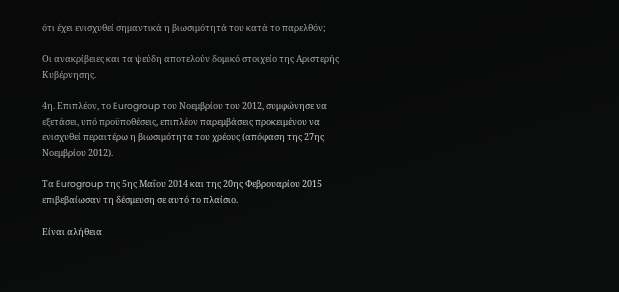ότι έχει ενισχυθεί σημαντικά η βιωσιμότητά του κατά το παρελθόν;

Οι ανακρίβειες και τα ψεύδη αποτελούν δομικό στοιχείο της Αριστερής Κυβέρνησης.

4η. Επιπλέον, το Eurogroup του Νοεμβρίου του 2012, συμφώνησε να εξετάσει, υπό προϋποθέσεις, επιπλέον παρεμβάσεις προκειμένου να ενισχυθεί περαιτέρω η βιωσιμότητα του χρέους (απόφαση της 27ης Νοεμβρίου 2012).

Τα Eurogroup της 5ης Μαΐου 2014 και της 20ης Φεβρουαρίου 2015 επιβεβαίωσαν τη δέσμευση σε αυτό το πλαίσιο.

Είναι αλήθεια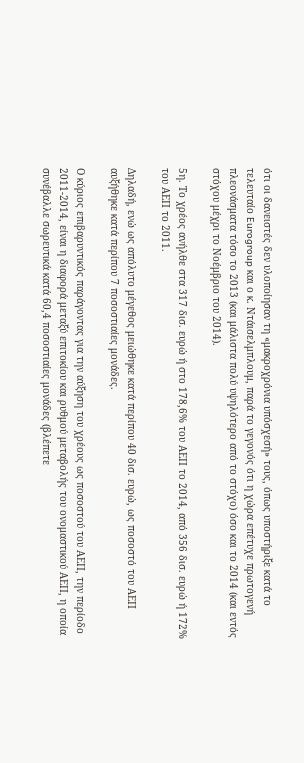ότι οι δανειστές δεν υλοποίησαν τη «μακροχρόνια υπόσχεσή» τους, όπως υποστήριξε κατά το τελευταίο Eurogroup και ο κ. Ντάισελμπλουμ, παρά το γεγονός ότι η χώρα επέτυχε πρωτογενή πλεονάσματα τόσο το 2013 (και μάλιστα πολύ υψηλότερο από το στόχο) όσο και το 2014 (και εντός στόχου μέχρι το Νοέμβριο του 2014).

5η. Το χρέος ανήλθε στα 317 δισ. ευρώ ή στο 178,6% του ΑΕΠ το 2014, από 356 δισ. ευρώ ή 172% του ΑΕΠ το 2011.

Δηλαδή, ενώ ως απόλυτο μέγεθος μειώθηκε κατά περίπου 40 δισ. ευρώ, ως ποσοστό του ΑΕΠ αυξήθηκε κατά περίπου 7 ποσοστιαίες μονάδες.

Ο κύριος επιβαρυντικός παράγοντας για την αύξηση του χρέους ως ποσοστού του ΑΕΠ, την περίοδο 2011-2014, είναι η διαφορά μεταξύ επιτοκίου και ρυθμού μεταβολής του ονομαστικού ΑΕΠ, η οποία συνέβαλλε σωρευτικά κατά 60,4 ποσοστιαίες μονάδες (βλέπετε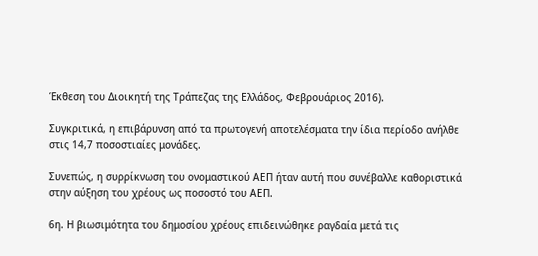Έκθεση του Διοικητή της Τράπεζας της Ελλάδος, Φεβρουάριος 2016).

Συγκριτικά, η επιβάρυνση από τα πρωτογενή αποτελέσματα την ίδια περίοδο ανήλθε στις 14,7 ποσοστιαίες μονάδες.

Συνεπώς, η συρρίκνωση του ονομαστικού ΑΕΠ ήταν αυτή που συνέβαλλε καθοριστικά στην αύξηση του χρέους ως ποσοστό του ΑΕΠ.

6η. Η βιωσιμότητα του δημοσίου χρέους επιδεινώθηκε ραγδαία μετά τις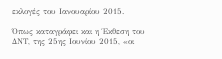εκλογές του Ιανουαρίου 2015.

Όπως καταγράφει και η Έκθεση του ΔΝΤ, της 25ης Ιουνίου 2015, «οι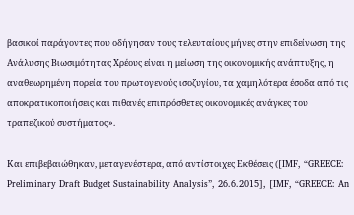βασικοί παράγοντες που οδήγησαν τους τελευταίους μήνες στην επιδείνωση της Ανάλυσης Βιωσιμότητας Χρέους είναι η μείωση της οικονομικής ανάπτυξης, η αναθεωρημένη πορεία του πρωτογενούς ισοζυγίου, τα χαμηλότερα έσοδα από τις αποκρατικοποιήσεις και πιθανές επιπρόσθετες οικονομικές ανάγκες του τραπεζικού συστήματος».

Και επιβεβαιώθηκαν, μεταγενέστερα, από αντίστοιχες Εκθέσεις ([IMF, “GREECE: Preliminary Draft Budget Sustainability Analysis”, 26.6.2015], [IMF, “GREECE: An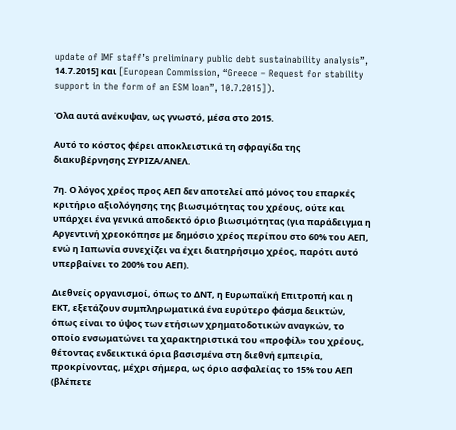update of IMF staff’s preliminary public debt sustainability analysis”, 14.7.2015] και [European Commission, “Greece – Request for stability support in the form of an ESM loan”, 10.7.2015]).

Όλα αυτά ανέκυψαν, ως γνωστό, μέσα στο 2015.

Αυτό το κόστος φέρει αποκλειστικά τη σφραγίδα της διακυβέρνησης ΣΥΡΙΖΑ/ΑΝΕΛ.

7η. Ο λόγος χρέος προς ΑΕΠ δεν αποτελεί από μόνος του επαρκές κριτήριο αξιολόγησης της βιωσιμότητας του χρέους, ούτε και υπάρχει ένα γενικά αποδεκτό όριο βιωσιμότητας (για παράδειγμα η Αργεντινή χρεοκόπησε με δημόσιο χρέος περίπου στο 60% του ΑΕΠ, ενώ η Ιαπωνία συνεχίζει να έχει διατηρήσιμο χρέος, παρότι αυτό υπερβαίνει το 200% του ΑΕΠ).

Διεθνείς οργανισμοί, όπως το ΔΝΤ, η Ευρωπαϊκή Επιτροπή και η ΕΚΤ, εξετάζουν συμπληρωματικά ένα ευρύτερο φάσμα δεικτών, όπως είναι το ύψος των ετήσιων χρηματοδοτικών αναγκών, το οποίο ενσωματώνει τα χαρακτηριστικά του «προφίλ» του χρέους, θέτοντας ενδεικτικά όρια βασισμένα στη διεθνή εμπειρία, προκρίνοντας, μέχρι σήμερα, ως όριο ασφαλείας το 15% του ΑΕΠ (βλέπετε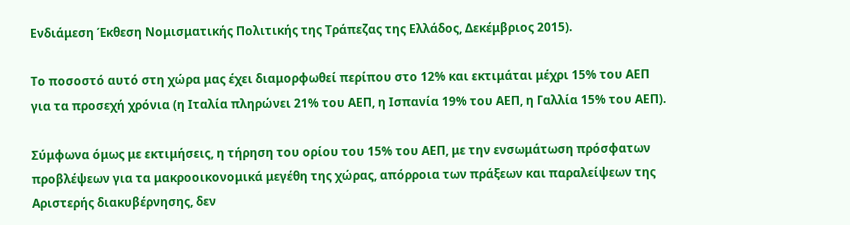Ενδιάμεση Έκθεση Νομισματικής Πολιτικής της Τράπεζας της Ελλάδος, Δεκέμβριος 2015).

Το ποσοστό αυτό στη χώρα μας έχει διαμορφωθεί περίπου στο 12% και εκτιμάται μέχρι 15% του ΑΕΠ για τα προσεχή χρόνια (η Ιταλία πληρώνει 21% του ΑΕΠ, η Ισπανία 19% του ΑΕΠ, η Γαλλία 15% του ΑΕΠ).

Σύμφωνα όμως με εκτιμήσεις, η τήρηση του ορίου του 15% του ΑΕΠ, με την ενσωμάτωση πρόσφατων προβλέψεων για τα μακροοικονομικά μεγέθη της χώρας, απόρροια των πράξεων και παραλείψεων της Αριστερής διακυβέρνησης, δεν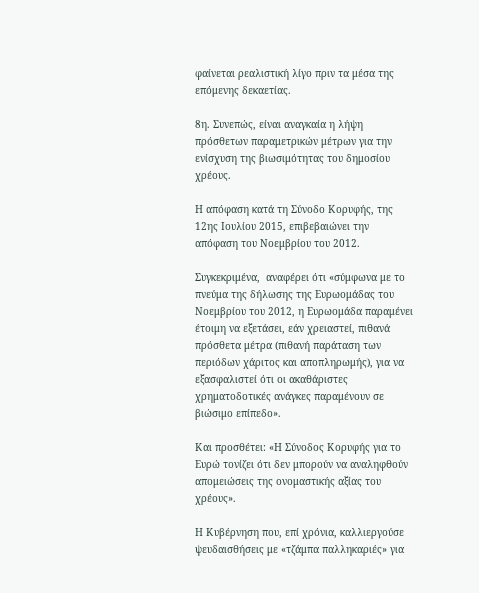φαίνεται ρεαλιστική λίγο πριν τα μέσα της επόμενης δεκαετίας.

8η. Συνεπώς, είναι αναγκαία η λήψη πρόσθετων παραμετρικών μέτρων για την ενίσχυση της βιωσιμότητας του δημοσίου χρέους.

Η απόφαση κατά τη Σύνοδο Κορυφής, της 12ης Ιουλίου 2015, επιβεβαιώνει την απόφαση του Νοεμβρίου του 2012.

Συγκεκριμένα,  αναφέρει ότι «σύμφωνα με το πνεύμα της δήλωσης της Ευρωομάδας του Νοεμβρίου του 2012, η Ευρωομάδα παραμένει έτοιμη να εξετάσει, εάν χρειαστεί, πιθανά πρόσθετα μέτρα (πιθανή παράταση των περιόδων χάριτος και αποπληρωμής), για να εξασφαλιστεί ότι οι ακαθάριστες χρηματοδοτικές ανάγκες παραμένουν σε βιώσιμο επίπεδο».

Και προσθέτει: «Η Σύνοδος Κορυφής για το Ευρώ τονίζει ότι δεν μπορούν να αναληφθούν απομειώσεις της ονομαστικής αξίας του χρέους».

Η Κυβέρνηση που, επί χρόνια, καλλιεργούσε ψευδαισθήσεις με «τζάμπα παλληκαριές» για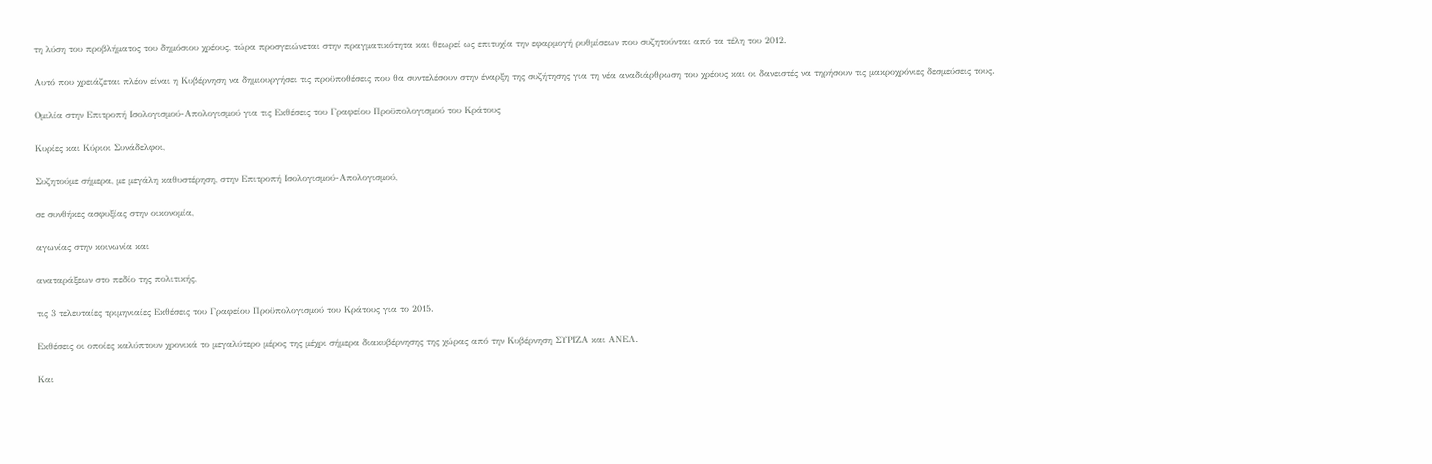τη λύση του προβλήματος του δημόσιου χρέους, τώρα προσγειώνεται στην πραγματικότητα και θεωρεί ως επιτυχία την εφαρμογή ρυθμίσεων που συζητούνται από τα τέλη του 2012.

Αυτό που χρειάζεται πλέον είναι η Κυβέρνηση να δημιουργήσει τις προϋποθέσεις που θα συντελέσουν στην έναρξη της συζήτησης για τη νέα αναδιάρθρωση του χρέους και οι δανειστές να τηρήσουν τις μακροχρόνιες δεσμεύσεις τους.

Ομιλία στην Επιτροπή Ισολογισμού-Απολογισμού για τις Εκθέσεις του Γραφείου Προϋπολογισμού του Κράτους

Κυρίες και Κύριοι Συνάδελφοι,

Συζητούμε σήμερα, με μεγάλη καθυστέρηση, στην Επιτροπή Ισολογισμού-Απολογισμού,

σε συνθήκες ασφυξίας στην οικονομία,

αγωνίας στην κοινωνία και

αναταράξεων στο πεδίο της πολιτικής,

τις 3 τελευταίες τριμηνιαίες Εκθέσεις του Γραφείου Προϋπολογισμού του Κράτους για το 2015.

Εκθέσεις οι οποίες καλύπτουν χρονικά το μεγαλύτερο μέρος της μέχρι σήμερα διακυβέρνησης της χώρας από την Κυβέρνηση ΣΥΡΙΖΑ και ΑΝΕΛ.

Και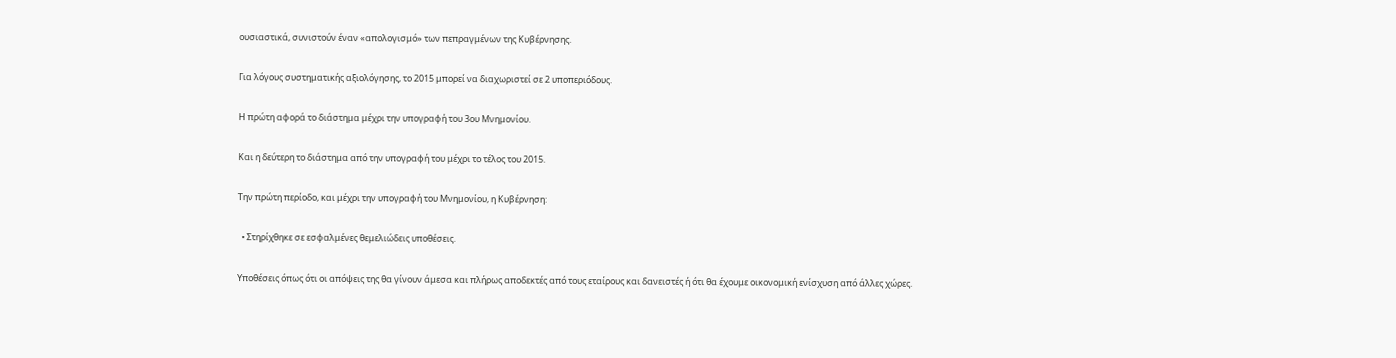ουσιαστικά, συνιστούν έναν «απολογισμό» των πεπραγμένων της Κυβέρνησης.

Για λόγους συστηματικής αξιολόγησης, το 2015 μπορεί να διαχωριστεί σε 2 υποπεριόδους.

Η πρώτη αφορά το διάστημα μέχρι την υπογραφή του 3ου Μνημονίου.

Και η δεύτερη το διάστημα από την υπογραφή του μέχρι το τέλος του 2015.

Την πρώτη περίοδο, και μέχρι την υπογραφή του Μνημονίου, η Κυβέρνηση:

  • Στηρίχθηκε σε εσφαλμένες θεμελιώδεις υποθέσεις.

Υποθέσεις όπως ότι οι απόψεις της θα γίνουν άμεσα και πλήρως αποδεκτές από τους εταίρους και δανειστές ή ότι θα έχουμε οικονομική ενίσχυση από άλλες χώρες.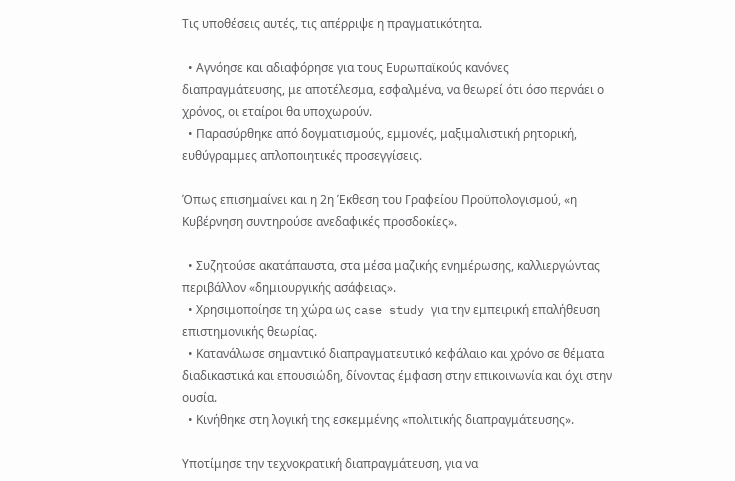Τις υποθέσεις αυτές, τις απέρριψε η πραγματικότητα.

  • Αγνόησε και αδιαφόρησε για τους Ευρωπαϊκούς κανόνες διαπραγμάτευσης, με αποτέλεσμα, εσφαλμένα, να θεωρεί ότι όσο περνάει ο χρόνος, οι εταίροι θα υποχωρούν.
  • Παρασύρθηκε από δογματισμούς, εμμονές, μαξιμαλιστική ρητορική, ευθύγραμμες απλοποιητικές προσεγγίσεις.

Όπως επισημαίνει και η 2η Έκθεση του Γραφείου Προϋπολογισμού, «η Κυβέρνηση συντηρούσε ανεδαφικές προσδοκίες».

  • Συζητούσε ακατάπαυστα, στα μέσα μαζικής ενημέρωσης, καλλιεργώντας περιβάλλον «δημιουργικής ασάφειας».
  • Χρησιμοποίησε τη χώρα ως case study για την εμπειρική επαλήθευση επιστημονικής θεωρίας.
  • Κατανάλωσε σημαντικό διαπραγματευτικό κεφάλαιο και χρόνο σε θέματα διαδικαστικά και επουσιώδη, δίνοντας έμφαση στην επικοινωνία και όχι στην ουσία.
  • Κινήθηκε στη λογική της εσκεμμένης «πολιτικής διαπραγμάτευσης».

Υποτίμησε την τεχνοκρατική διαπραγμάτευση, για να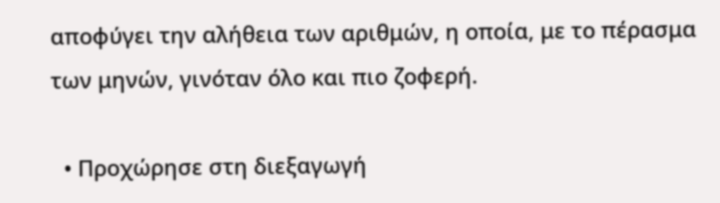αποφύγει την αλήθεια των αριθμών, η οποία, με το πέρασμα των μηνών, γινόταν όλο και πιο ζοφερή.

  • Προχώρησε στη διεξαγωγή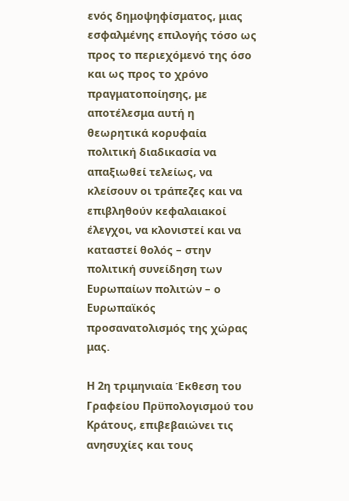ενός δημοψηφίσματος, μιας εσφαλμένης επιλογής τόσο ως προς το περιεχόμενό της όσο και ως προς το χρόνο πραγματοποίησης, με αποτέλεσμα αυτή η θεωρητικά κορυφαία πολιτική διαδικασία να απαξιωθεί τελείως, να κλείσουν οι τράπεζες και να επιβληθούν κεφαλαιακοί έλεγχοι, να κλονιστεί και να καταστεί θολός – στην πολιτική συνείδηση των Ευρωπαίων πολιτών – ο Ευρωπαϊκός προσανατολισμός της χώρας μας.

Η 2η τριμηνιαία Έκθεση του Γραφείου Πρϋπολογισμού του Κράτους, επιβεβαιώνει τις ανησυχίες και τους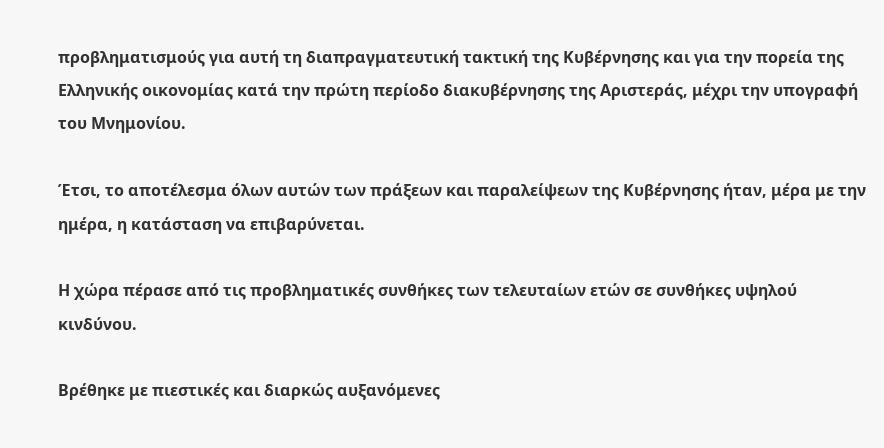προβληματισμούς για αυτή τη διαπραγματευτική τακτική της Κυβέρνησης και για την πορεία της Ελληνικής οικονομίας κατά την πρώτη περίοδο διακυβέρνησης της Αριστεράς, μέχρι την υπογραφή του Μνημονίου.

Έτσι, το αποτέλεσμα όλων αυτών των πράξεων και παραλείψεων της Κυβέρνησης ήταν, μέρα με την ημέρα, η κατάσταση να επιβαρύνεται.

Η χώρα πέρασε από τις προβληματικές συνθήκες των τελευταίων ετών σε συνθήκες υψηλού κινδύνου.

Βρέθηκε με πιεστικές και διαρκώς αυξανόμενες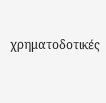χρηματοδοτικές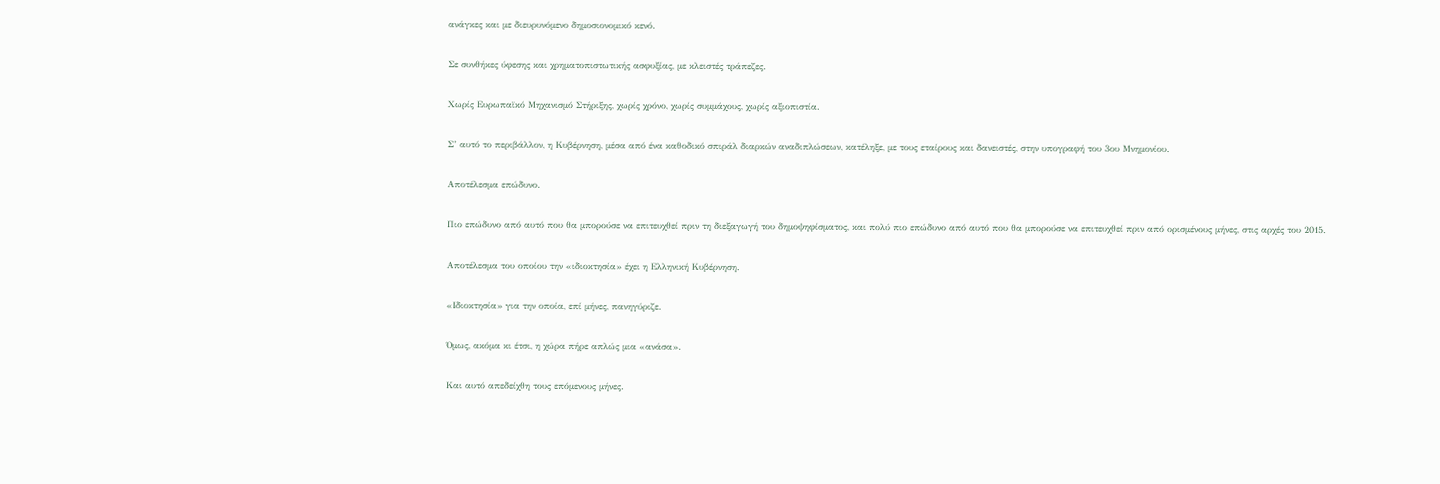ανάγκες και με διευρυνόμενο δημοσιονομικό κενό.

Σε συνθήκες ύφεσης και χρηματοπιστωτικής ασφυξίας, με κλειστές τράπεζες.

Χωρίς Ευρωπαϊκό Μηχανισμό Στήριξης, χωρίς χρόνο, χωρίς συμμάχους, χωρίς αξιοπιστία.

Σ’ αυτό το περιβάλλον, η Κυβέρνηση, μέσα από ένα καθοδικό σπιράλ διαρκών αναδιπλώσεων, κατέληξε, με τους εταίρους και δανειστές, στην υπογραφή του 3ου Μνημονίου.

Αποτέλεσμα επώδυνο.

Πιο επώδυνο από αυτό που θα μπορούσε να επιτευχθεί πριν τη διεξαγωγή του δημοψηφίσματος, και πολύ πιο επώδυνο από αυτό που θα μπορούσε να επιτευχθεί πριν από ορισμένους μήνες, στις αρχές του 2015.

Αποτέλεσμα του οποίου την «ιδιοκτησία» έχει η Ελληνική Κυβέρνηση.

«Ιδιοκτησία» για την οποία, επί μήνες, πανηγύριζε.

Όμως, ακόμα κι έτσι, η χώρα πήρε απλώς μια «ανάσα».

Και αυτό απεδείχθη τους επόμενους μήνες.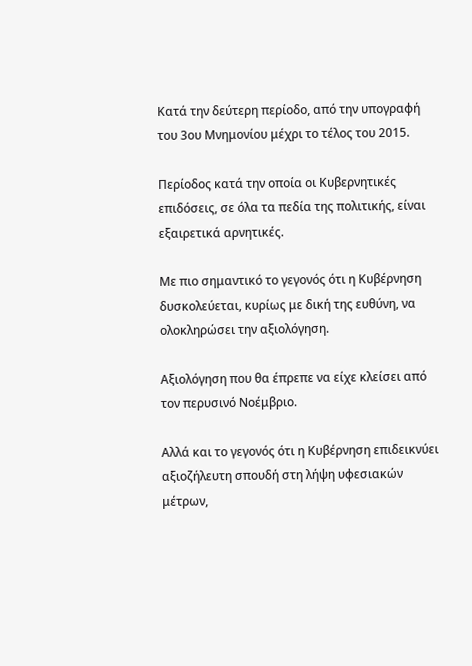Κατά την δεύτερη περίοδο, από την υπογραφή του 3ου Μνημονίου μέχρι το τέλος του 2015.

Περίοδος κατά την οποία οι Κυβερνητικές επιδόσεις, σε όλα τα πεδία της πολιτικής, είναι εξαιρετικά αρνητικές.

Με πιο σημαντικό το γεγονός ότι η Κυβέρνηση δυσκολεύεται, κυρίως με δική της ευθύνη, να ολοκληρώσει την αξιολόγηση.

Αξιολόγηση που θα έπρεπε να είχε κλείσει από τον περυσινό Νοέμβριο.

Αλλά και το γεγονός ότι η Κυβέρνηση επιδεικνύει αξιοζήλευτη σπουδή στη λήψη υφεσιακών μέτρων,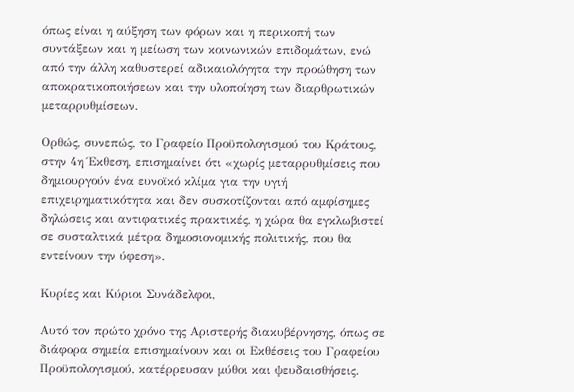όπως είναι η αύξηση των φόρων και η περικοπή των συντάξεων και η μείωση των κοινωνικών επιδομάτων, ενώ από την άλλη καθυστερεί αδικαιολόγητα την προώθηση των αποκρατικοποιήσεων και την υλοποίηση των διαρθρωτικών μεταρρυθμίσεων.

Ορθώς, συνεπώς, το Γραφείο Προϋπολογισμού του Κράτους, στην 4η Έκθεση, επισημαίνει ότι «χωρίς μεταρρυθμίσεις που δημιουργούν ένα ευνοϊκό κλίμα για την υγιή επιχειρηματικότητα και δεν συσκοτίζονται από αμφίσημες δηλώσεις και αντιφατικές πρακτικές, η χώρα θα εγκλωβιστεί σε συσταλτικά μέτρα δημοσιονομικής πολιτικής, που θα εντείνουν την ύφεση».

Κυρίες και Κύριοι Συνάδελφοι,

Αυτό τον πρώτο χρόνο της Αριστερής διακυβέρνησης, όπως σε διάφορα σημεία επισημαίνουν και οι Εκθέσεις του Γραφείου Προϋπολογισμού, κατέρρευσαν μύθοι και ψευδαισθήσεις.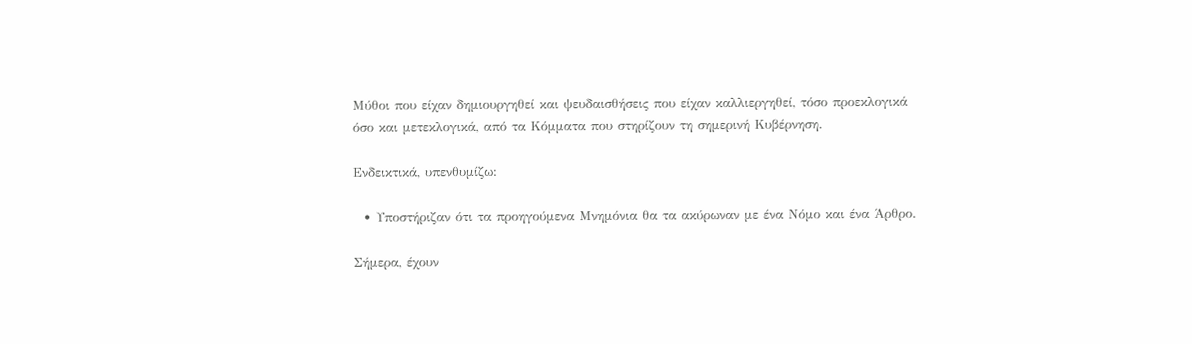Μύθοι που είχαν δημιουργηθεί και ψευδαισθήσεις που είχαν καλλιεργηθεί, τόσο προεκλογικά όσο και μετεκλογικά, από τα Κόμματα που στηρίζουν τη σημερινή Κυβέρνηση.

Ενδεικτικά, υπενθυμίζω:

  • Υποστήριζαν ότι τα προηγούμενα Μνημόνια θα τα ακύρωναν με ένα Νόμο και ένα Άρθρο.

Σήμερα, έχουν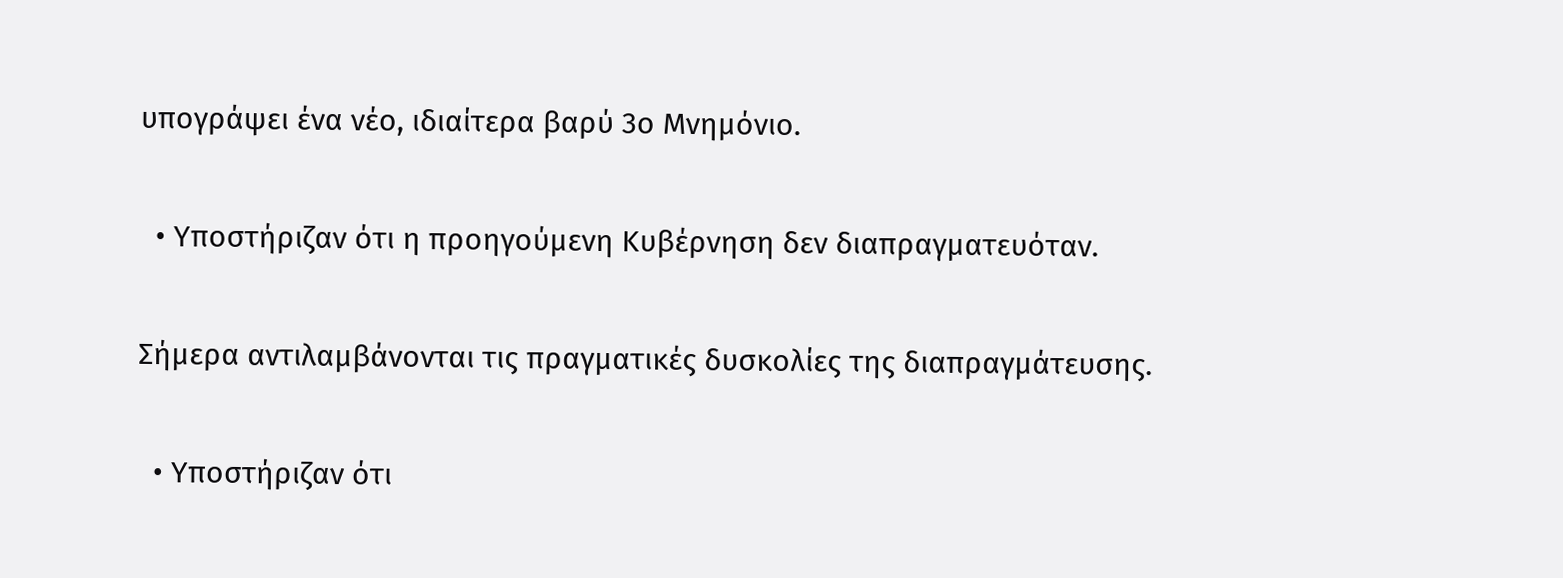υπογράψει ένα νέο, ιδιαίτερα βαρύ 3ο Μνημόνιο.

  • Υποστήριζαν ότι η προηγούμενη Κυβέρνηση δεν διαπραγματευόταν.

Σήμερα αντιλαμβάνονται τις πραγματικές δυσκολίες της διαπραγμάτευσης.

  • Υποστήριζαν ότι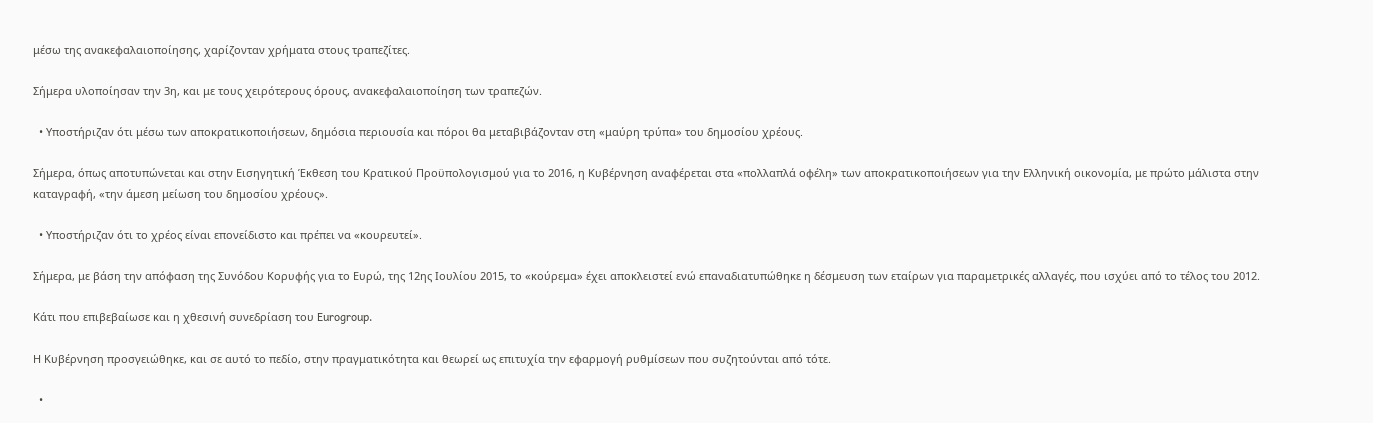μέσω της ανακεφαλαιοποίησης, χαρίζονταν χρήματα στους τραπεζίτες.

Σήμερα υλοποίησαν την 3η, και με τους χειρότερους όρους, ανακεφαλαιοποίηση των τραπεζών.

  • Υποστήριζαν ότι μέσω των αποκρατικοποιήσεων, δημόσια περιουσία και πόροι θα μεταβιβάζονταν στη «μαύρη τρύπα» του δημοσίου χρέους.

Σήμερα, όπως αποτυπώνεται και στην Εισηγητική Έκθεση του Κρατικού Προϋπολογισμού για το 2016, η Κυβέρνηση αναφέρεται στα «πολλαπλά οφέλη» των αποκρατικοποιήσεων για την Ελληνική οικονομία, με πρώτο μάλιστα στην καταγραφή, «την άμεση μείωση του δημοσίου χρέους».

  • Υποστήριζαν ότι το χρέος είναι επονείδιστο και πρέπει να «κουρευτεί».

Σήμερα, με βάση την απόφαση της Συνόδου Κορυφής για το Ευρώ, της 12ης Ιουλίου 2015, το «κούρεμα» έχει αποκλειστεί ενώ επαναδιατυπώθηκε η δέσμευση των εταίρων για παραμετρικές αλλαγές, που ισχύει από το τέλος του 2012.

Κάτι που επιβεβαίωσε και η χθεσινή συνεδρίαση του Eurogroup.

Η Κυβέρνηση προσγειώθηκε, και σε αυτό το πεδίο, στην πραγματικότητα και θεωρεί ως επιτυχία την εφαρμογή ρυθμίσεων που συζητούνται από τότε.

  •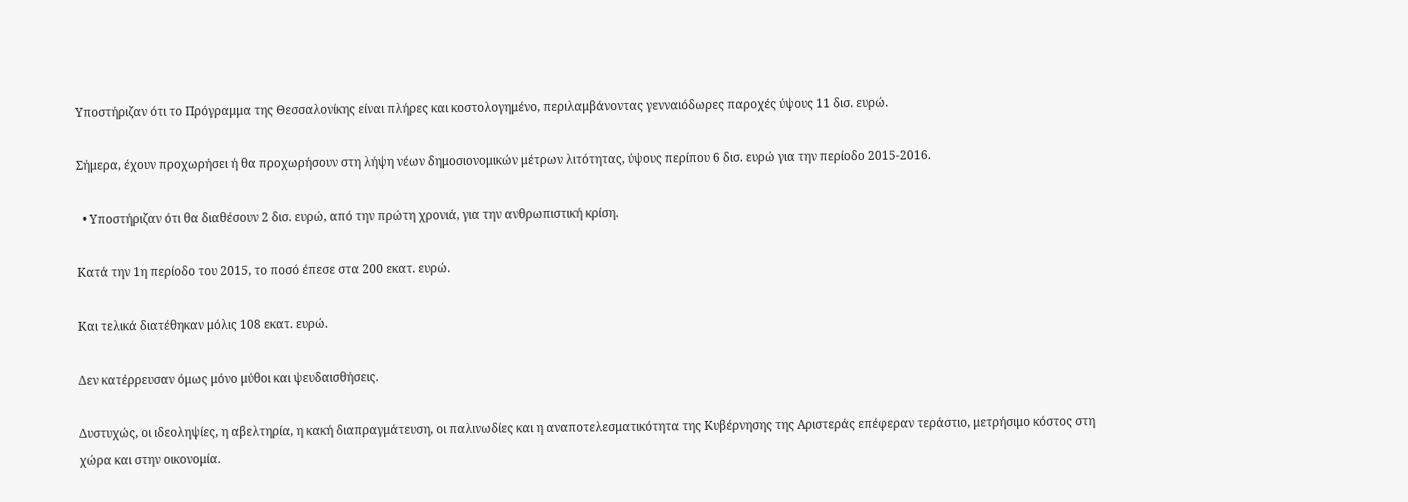Υποστήριζαν ότι το Πρόγραμμα της Θεσσαλονίκης είναι πλήρες και κοστολογημένο, περιλαμβάνοντας γενναιόδωρες παροχές ύψους 11 δισ. ευρώ.

Σήμερα, έχουν προχωρήσει ή θα προχωρήσουν στη λήψη νέων δημοσιονομικών μέτρων λιτότητας, ύψους περίπου 6 δισ. ευρώ για την περίοδο 2015-2016.

  • Υποστήριζαν ότι θα διαθέσουν 2 δισ. ευρώ, από την πρώτη χρονιά, για την ανθρωπιστική κρίση.

Κατά την 1η περίοδο του 2015, το ποσό έπεσε στα 200 εκατ. ευρώ.

Και τελικά διατέθηκαν μόλις 108 εκατ. ευρώ.

Δεν κατέρρευσαν όμως μόνο μύθοι και ψευδαισθήσεις.

Δυστυχώς, οι ιδεοληψίες, η αβελτηρία, η κακή διαπραγμάτευση, οι παλινωδίες και η αναποτελεσματικότητα της Κυβέρνησης της Αριστεράς επέφεραν τεράστιο, μετρήσιμο κόστος στη χώρα και στην οικονομία.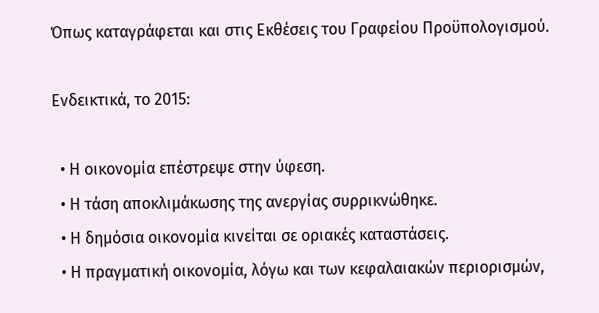Όπως καταγράφεται και στις Εκθέσεις του Γραφείου Προϋπολογισμού.

Ενδεικτικά, το 2015:

  • Η οικονομία επέστρεψε στην ύφεση.
  • Η τάση αποκλιμάκωσης της ανεργίας συρρικνώθηκε.
  • Η δημόσια οικονομία κινείται σε οριακές καταστάσεις.
  • Η πραγματική οικονομία, λόγω και των κεφαλαιακών περιορισμών,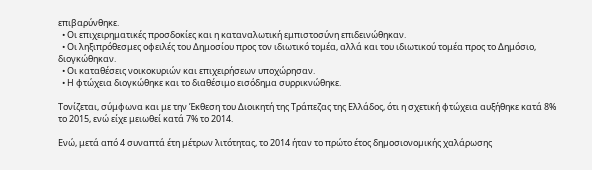επιβαρύνθηκε.
  • Οι επιχειρηματικές προσδοκίες και η καταναλωτική εμπιστοσύνη επιδεινώθηκαν.
  • Οι ληξιπρόθεσμες οφειλές του Δημοσίου προς τον ιδιωτικό τομέα, αλλά και του ιδιωτικού τομέα προς το Δημόσιο, διογκώθηκαν.
  • Οι καταθέσεις νοικοκυριών και επιχειρήσεων υποχώρησαν.
  • Η φτώχεια διογκώθηκε και το διαθέσιμο εισόδημα συρρικνώθηκε.

Τονίζεται, σύμφωνα και με την Έκθεση του Διοικητή της Τράπεζας της Ελλάδος, ότι η σχετική φτώχεια αυξήθηκε κατά 8% το 2015, ενώ είχε μειωθεί κατά 7% το 2014.

Ενώ, μετά από 4 συναπτά έτη µέτρων λιτότητας, το 2014 ήταν το πρώτο έτος δηµοσιονοµικής χαλάρωσης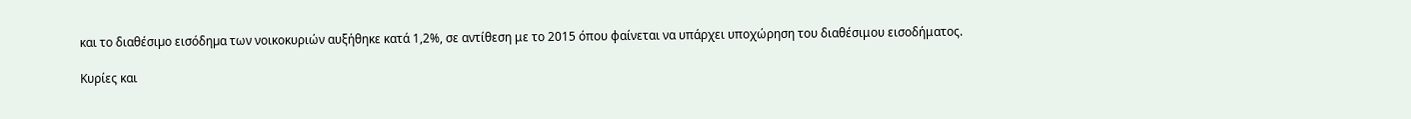και το διαθέσιµο εισόδηµα των νοικοκυριών αυξήθηκε κατά 1,2%, σε αντίθεση με το 2015 όπου φαίνεται να υπάρχει υποχώρηση του διαθέσιμου εισοδήματος.

Κυρίες και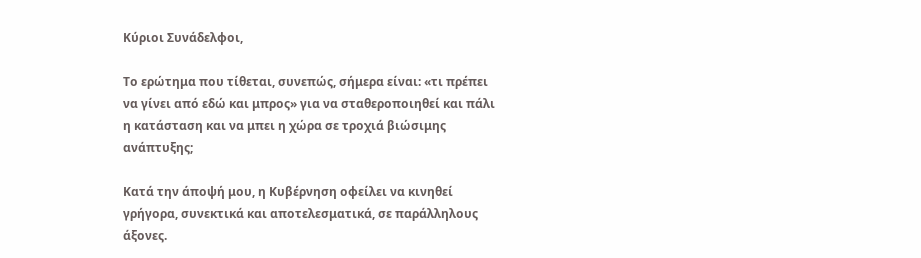Κύριοι Συνάδελφοι,

Το ερώτημα που τίθεται, συνεπώς, σήμερα είναι: «τι πρέπει να γίνει από εδώ και μπρος» για να σταθεροποιηθεί και πάλι η κατάσταση και να μπει η χώρα σε τροχιά βιώσιμης ανάπτυξης;

Κατά την άποψή μου, η Κυβέρνηση οφείλει να κινηθεί γρήγορα, συνεκτικά και αποτελεσματικά, σε παράλληλους άξονες.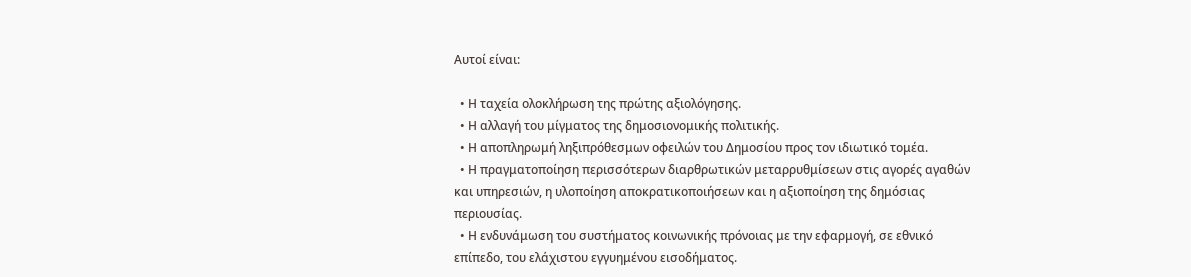Αυτοί είναι:

  • Η ταχεία ολοκλήρωση της πρώτης αξιολόγησης.
  • Η αλλαγή του μίγματος της δημοσιονομικής πολιτικής.
  • Η αποπληρωμή ληξιπρόθεσμων οφειλών του Δημοσίου προς τον ιδιωτικό τομέα.
  • Η πραγματοποίηση περισσότερων διαρθρωτικών μεταρρυθμίσεων στις αγορές αγαθών και υπηρεσιών, η υλοποίηση αποκρατικοποιήσεων και η αξιοποίηση της δημόσιας περιουσίας.
  • Η ενδυνάμωση του συστήματος κοινωνικής πρόνοιας με την εφαρμογή, σε εθνικό επίπεδο, του ελάχιστου εγγυημένου εισοδήματος.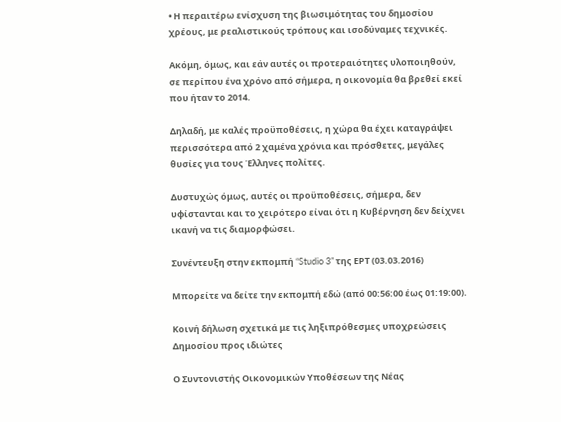• Η περαιτέρω ενίσχυση της βιωσιμότητας του δημοσίου χρέους, με ρεαλιστικούς τρόπους και ισοδύναμες τεχνικές.

Ακόμη, όμως, και εάν αυτές οι προτεραιότητες υλοποιηθούν, σε περίπου ένα χρόνο από σήμερα, η οικονομία θα βρεθεί εκεί που ήταν το 2014.

Δηλαδή, με καλές προϋποθέσεις, η χώρα θα έχει καταγράψει περισσότερα από 2 χαμένα χρόνια και πρόσθετες, μεγάλες θυσίες για τους Έλληνες πολίτες.

Δυστυχώς όμως, αυτές οι προϋποθέσεις, σήμερα, δεν υφίστανται και το χειρότερο είναι ότι η Κυβέρνηση δεν δείχνει ικανή να τις διαμορφώσει.

Συνέντευξη στην εκπομπή “Studio 3” της ΕΡΤ (03.03.2016)

Μπορείτε να δείτε την εκπομπή εδώ (από 00:56:00 έως 01:19:00).

Κοινή δήλωση σχετικά με τις ληξιπρόθεσμες υποχρεώσεις Δημοσίου προς ιδιώτες

Ο Συντονιστής Οικονομικών Υποθέσεων της Νέας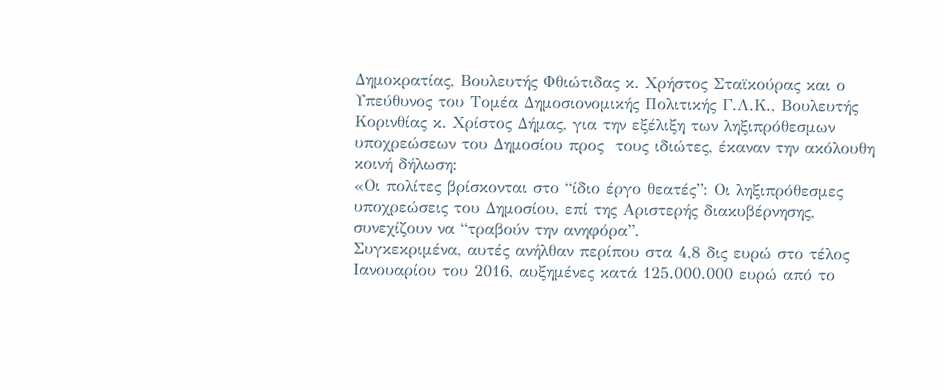Δημοκρατίας, Βουλευτής Φθιώτιδας κ. Χρήστος Σταϊκούρας και ο Υπεύθυνος του Τομέα Δημοσιονομικής Πολιτικής Γ.Λ.Κ., Βουλευτής Κορινθίας κ. Χρίστος Δήμας, για την εξέλιξη των ληξιπρόθεσμων υποχρεώσεων του Δημοσίου προς  τους ιδιώτες, έκαναν την ακόλουθη κοινή δήλωση:
«Οι πολίτες βρίσκονται στο “ίδιο έργο θεατές”: Οι ληξιπρόθεσμες υποχρεώσεις του Δημοσίου, επί της Αριστερής διακυβέρνησης, συνεχίζουν να “τραβούν την ανηφόρα”.
Συγκεκριμένα, αυτές ανήλθαν περίπου στα 4,8 δις ευρώ στο τέλος Ιανουαρίου του 2016, αυξημένες κατά 125.000.000 ευρώ από το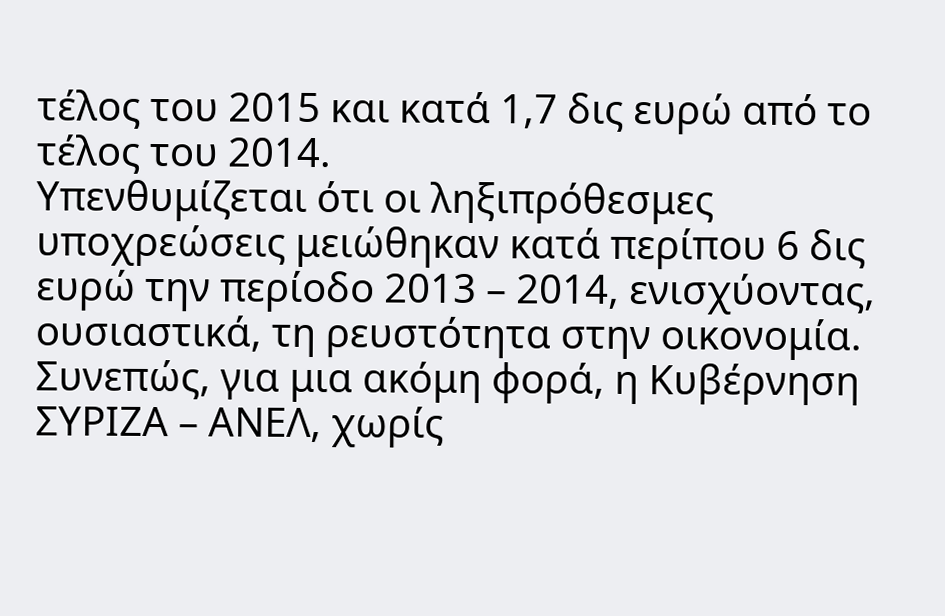τέλος του 2015 και κατά 1,7 δις ευρώ από το τέλος του 2014.
Υπενθυμίζεται ότι οι ληξιπρόθεσμες υποχρεώσεις μειώθηκαν κατά περίπου 6 δις ευρώ την περίοδο 2013 – 2014, ενισχύοντας, ουσιαστικά, τη ρευστότητα στην οικονομία.
Συνεπώς, για μια ακόμη φορά, η Κυβέρνηση ΣΥΡΙΖΑ – ΑΝΕΛ, χωρίς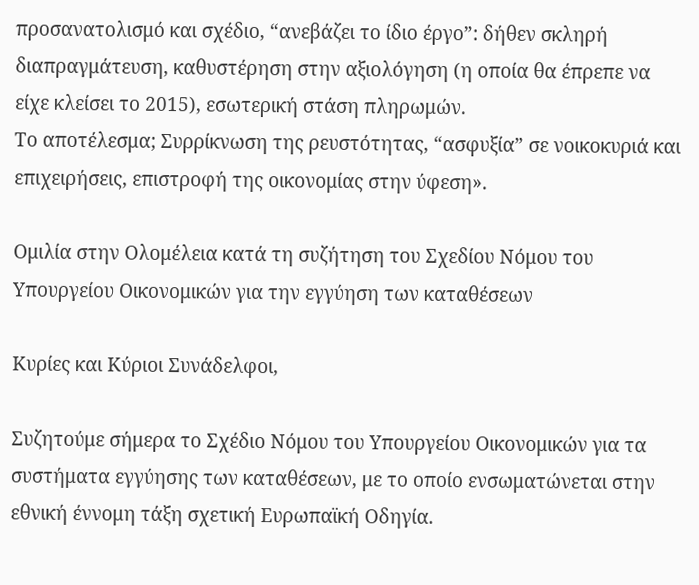προσανατολισμό και σχέδιο, “ανεβάζει το ίδιο έργο”: δήθεν σκληρή διαπραγμάτευση, καθυστέρηση στην αξιολόγηση (η οποία θα έπρεπε να είχε κλείσει το 2015), εσωτερική στάση πληρωμών.
Το αποτέλεσμα; Συρρίκνωση της ρευστότητας, “ασφυξία” σε νοικοκυριά και επιχειρήσεις, επιστροφή της οικονομίας στην ύφεση».

Ομιλία στην Ολομέλεια κατά τη συζήτηση του Σχεδίου Νόμου του Υπουργείου Οικονομικών για την εγγύηση των καταθέσεων

Κυρίες και Κύριοι Συνάδελφοι,

Συζητούμε σήμερα το Σχέδιο Νόμου του Υπουργείου Οικονομικών για τα συστήματα εγγύησης των καταθέσεων, με το οποίο ενσωματώνεται στην εθνική έννομη τάξη σχετική Ευρωπαϊκή Οδηγία.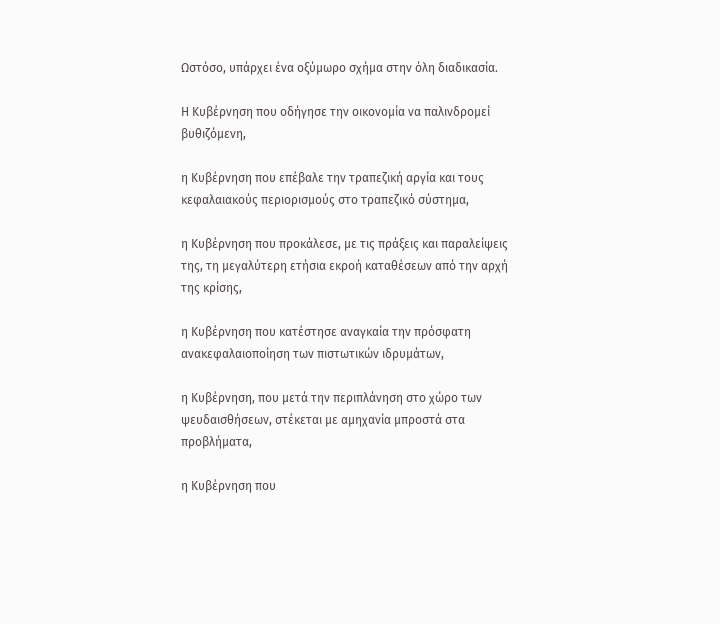Ωστόσο, υπάρχει ένα οξύμωρο σχήμα στην όλη διαδικασία.

Η Κυβέρνηση που οδήγησε την οικονομία να παλινδρομεί βυθιζόμενη,

η Κυβέρνηση που επέβαλε την τραπεζική αργία και τους κεφαλαιακούς περιορισμούς στο τραπεζικό σύστημα,

η Κυβέρνηση που προκάλεσε, με τις πράξεις και παραλείψεις της, τη μεγαλύτερη ετήσια εκροή καταθέσεων από την αρχή της κρίσης,

η Κυβέρνηση που κατέστησε αναγκαία την πρόσφατη ανακεφαλαιοποίηση των πιστωτικών ιδρυμάτων,

η Κυβέρνηση, που μετά την περιπλάνηση στο χώρο των ψευδαισθήσεων, στέκεται με αμηχανία μπροστά στα προβλήματα,

η Κυβέρνηση που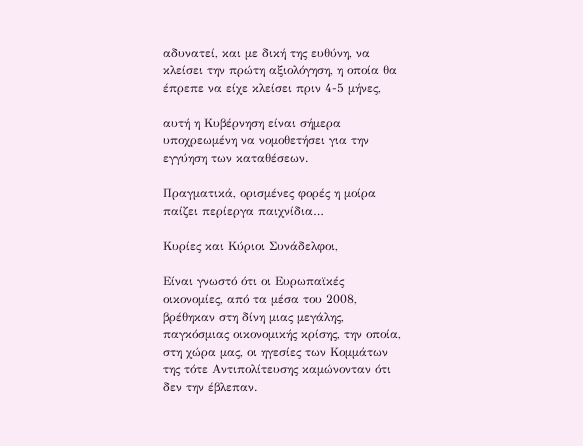αδυνατεί, και με δική της ευθύνη, να κλείσει την πρώτη αξιολόγηση, η οποία θα έπρεπε να είχε κλείσει πριν 4-5 μήνες,

αυτή η Κυβέρνηση είναι σήμερα υποχρεωμένη να νομοθετήσει για την εγγύηση των καταθέσεων.

Πραγματικά, ορισμένες φορές η μοίρα παίζει περίεργα παιχνίδια…

Κυρίες και Κύριοι Συνάδελφοι,

Είναι γνωστό ότι οι Ευρωπαϊκές οικονομίες, από τα μέσα του 2008, βρέθηκαν στη δίνη μιας μεγάλης, παγκόσμιας οικονομικής κρίσης, την οποία, στη χώρα μας, οι ηγεσίες των Κομμάτων της τότε Αντιπολίτευσης καμώνονταν ότι δεν την έβλεπαν.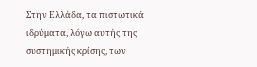Στην Ελλάδα, τα πιστωτικά ιδρύματα, λόγω αυτής της συστημικής κρίσης, των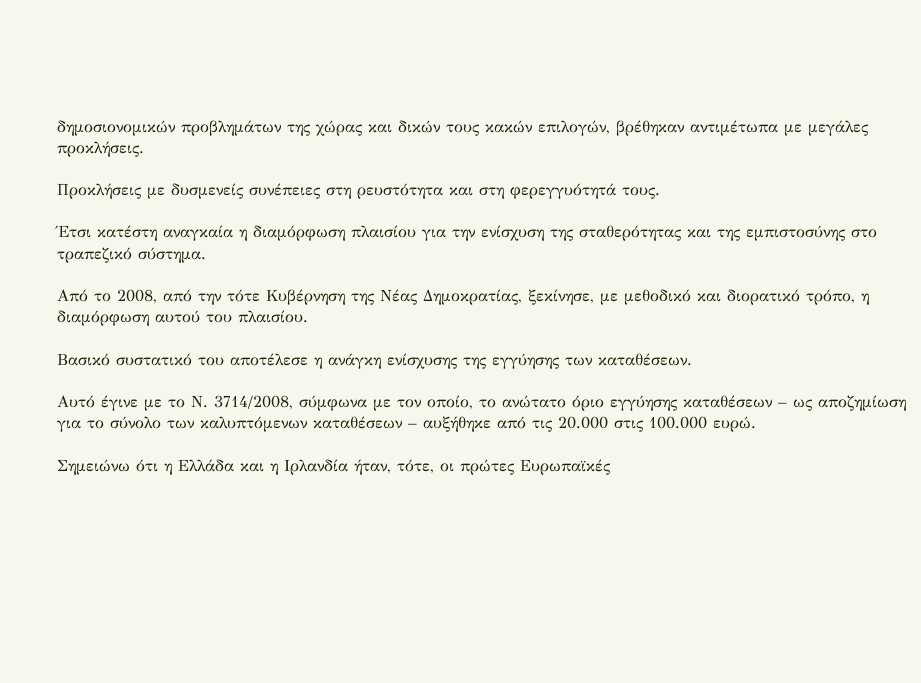δημοσιονομικών προβλημάτων της χώρας και δικών τους κακών επιλογών, βρέθηκαν αντιμέτωπα με μεγάλες προκλήσεις.

Προκλήσεις με δυσμενείς συνέπειες στη ρευστότητα και στη φερεγγυότητά τους.

Έτσι κατέστη αναγκαία η διαμόρφωση πλαισίου για την ενίσχυση της σταθερότητας και της εμπιστοσύνης στο τραπεζικό σύστημα.

Από το 2008, από την τότε Κυβέρνηση της Νέας Δημοκρατίας, ξεκίνησε, με μεθοδικό και διορατικό τρόπο, η διαμόρφωση αυτού του πλαισίου.

Βασικό συστατικό του αποτέλεσε η ανάγκη ενίσχυσης της εγγύησης των καταθέσεων.

Αυτό έγινε με το Ν. 3714/2008, σύμφωνα με τον οποίο, το ανώτατο όριο εγγύησης καταθέσεων – ως αποζημίωση για το σύνολο των καλυπτόμενων καταθέσεων – αυξήθηκε από τις 20.000 στις 100.000 ευρώ.

Σημειώνω ότι η Ελλάδα και η Ιρλανδία ήταν, τότε, οι πρώτες Ευρωπαϊκές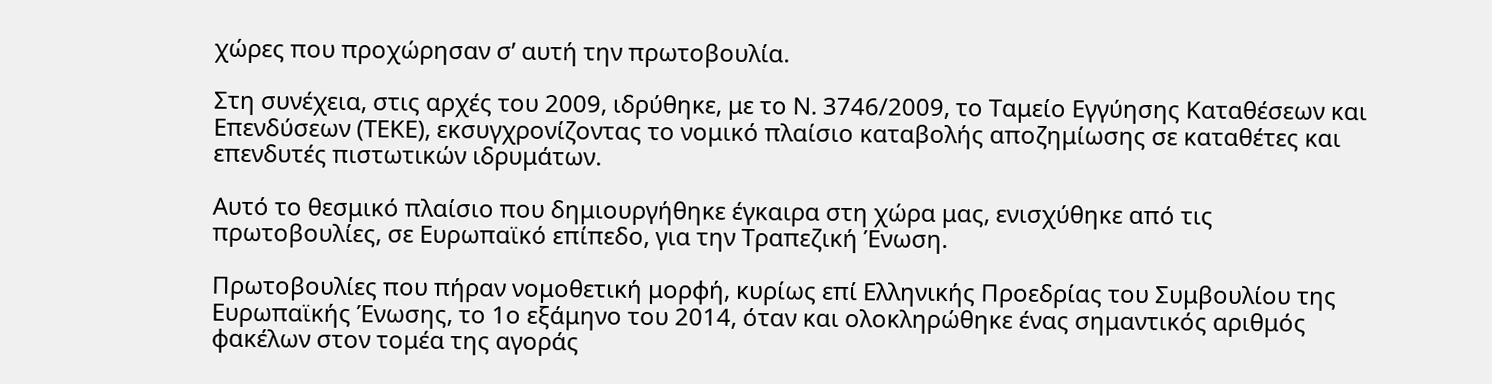χώρες που προχώρησαν σ’ αυτή την πρωτοβουλία.

Στη συνέχεια, στις αρχές του 2009, ιδρύθηκε, με το Ν. 3746/2009, το Ταμείο Εγγύησης Καταθέσεων και Επενδύσεων (ΤΕΚΕ), εκσυγχρονίζοντας το νομικό πλαίσιο καταβολής αποζημίωσης σε καταθέτες και επενδυτές πιστωτικών ιδρυμάτων.

Αυτό το θεσμικό πλαίσιο που δημιουργήθηκε έγκαιρα στη χώρα μας, ενισχύθηκε από τις πρωτοβουλίες, σε Ευρωπαϊκό επίπεδο, για την Τραπεζική Ένωση.

Πρωτοβουλίες που πήραν νομοθετική μορφή, κυρίως επί Ελληνικής Προεδρίας του Συμβουλίου της Ευρωπαϊκής Ένωσης, το 1ο εξάμηνο του 2014, όταν και ολοκληρώθηκε ένας σημαντικός αριθμός φακέλων στον τομέα της αγοράς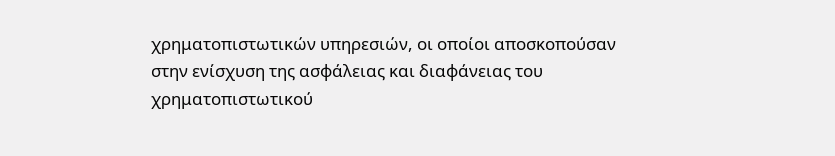χρηματοπιστωτικών υπηρεσιών, οι οποίοι αποσκοπούσαν στην ενίσχυση της ασφάλειας και διαφάνειας του χρηματοπιστωτικού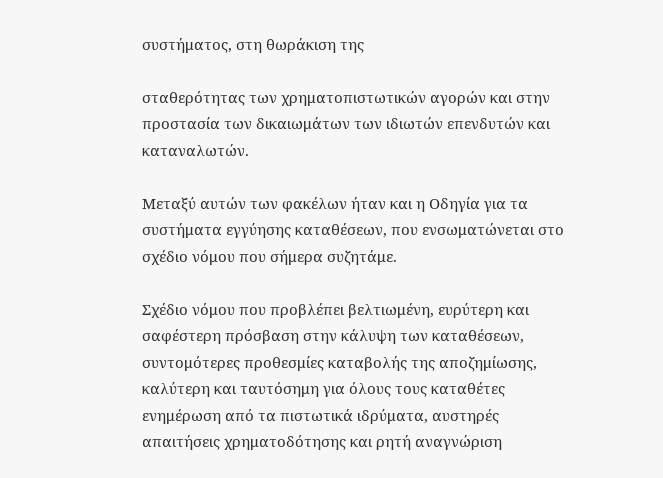συστήματος, στη θωράκιση της

σταθερότητας των χρηματοπιστωτικών αγορών και στην προστασία των δικαιωμάτων των ιδιωτών επενδυτών και καταναλωτών.

Μεταξύ αυτών των φακέλων ήταν και η Οδηγία για τα συστήματα εγγύησης καταθέσεων, που ενσωματώνεται στο σχέδιο νόμου που σήμερα συζητάμε.

Σχέδιο νόμου που προβλέπει βελτιωμένη, ευρύτερη και σαφέστερη πρόσβαση στην κάλυψη των καταθέσεων, συντομότερες προθεσμίες καταβολής της αποζημίωσης, καλύτερη και ταυτόσημη για όλους τους καταθέτες ενημέρωση από τα πιστωτικά ιδρύματα, αυστηρές απαιτήσεις χρηματοδότησης και ρητή αναγνώριση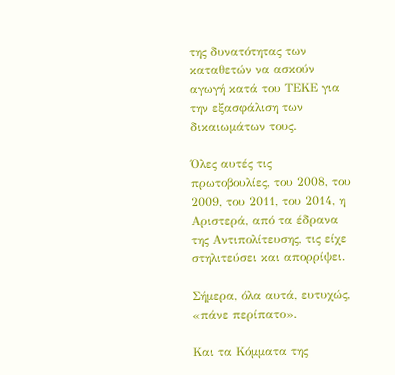της δυνατότητας των καταθετών να ασκούν αγωγή κατά του ΤΕΚΕ για την εξασφάλιση των δικαιωμάτων τους.

Όλες αυτές τις πρωτοβουλίες, του 2008, του 2009, του 2011, του 2014, η Αριστερά, από τα έδρανα της Αντιπολίτευσης, τις είχε στηλιτεύσει και απορρίψει.

Σήμερα, όλα αυτά, ευτυχώς, «πάνε περίπατο».

Και τα Κόμματα της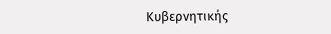Κυβερνητικής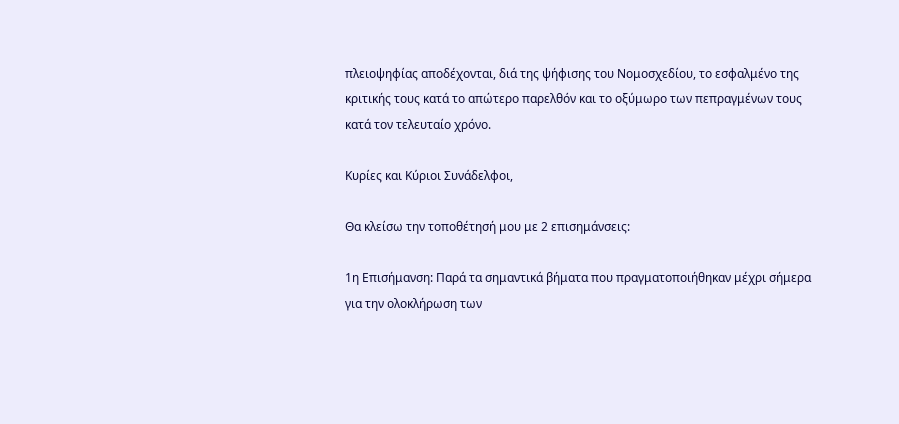πλειοψηφίας αποδέχονται, διά της ψήφισης του Νομοσχεδίου, το εσφαλμένο της κριτικής τους κατά το απώτερο παρελθόν και το οξύμωρο των πεπραγμένων τους κατά τον τελευταίο χρόνο.

Κυρίες και Κύριοι Συνάδελφοι,

Θα κλείσω την τοποθέτησή μου με 2 επισημάνσεις:

1η Επισήμανση: Παρά τα σημαντικά βήματα που πραγματοποιήθηκαν μέχρι σήμερα για την ολοκλήρωση των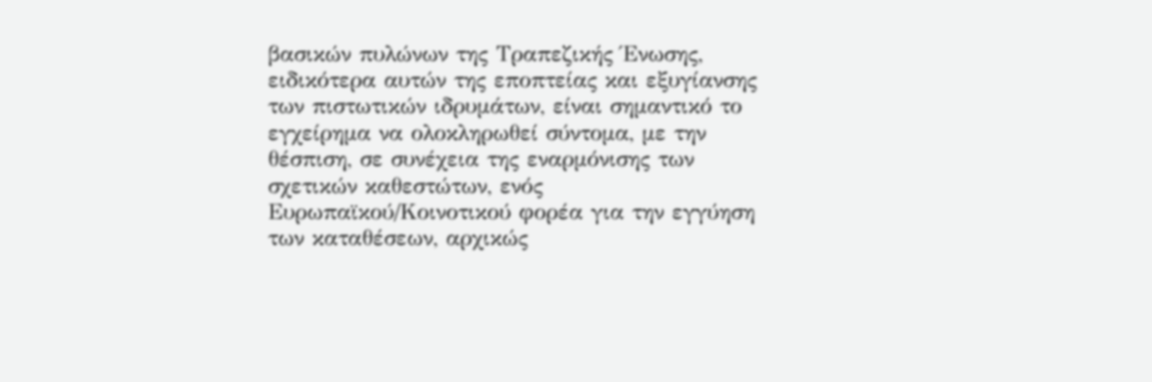βασικών πυλώνων της Τραπεζικής Ένωσης, ειδικότερα αυτών της εποπτείας και εξυγίανσης των πιστωτικών ιδρυμάτων, είναι σημαντικό το εγχείρημα να ολοκληρωθεί σύντομα, με την θέσπιση, σε συνέχεια της εναρμόνισης των σχετικών καθεστώτων, ενός Ευρωπαϊκού/Κοινοτικού φορέα για την εγγύηση των καταθέσεων, αρχικώς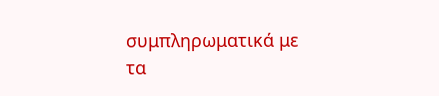συμπληρωματικά με τα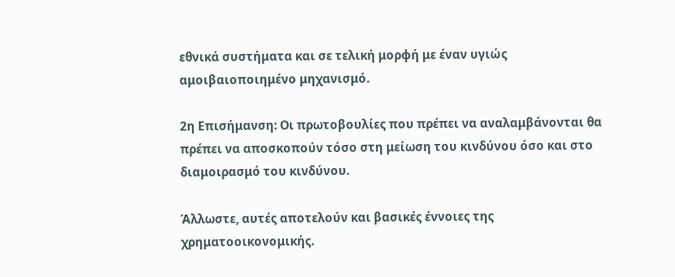εθνικά συστήματα και σε τελική μορφή με έναν υγιώς αμοιβαιοποιημένο μηχανισμό.

2η Επισήμανση: Οι πρωτοβουλίες που πρέπει να αναλαμβάνονται θα πρέπει να αποσκοπούν τόσο στη μείωση του κινδύνου όσο και στο διαμοιρασμό του κινδύνου.

Άλλωστε, αυτές αποτελούν και βασικές έννοιες της χρηματοοικονομικής.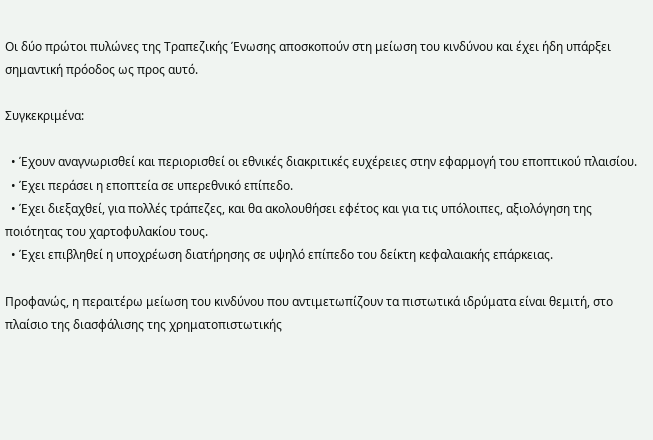Οι δύο πρώτοι πυλώνες της Τραπεζικής Ένωσης αποσκοπούν στη μείωση του κινδύνου και έχει ήδη υπάρξει σημαντική πρόοδος ως προς αυτό.

Συγκεκριμένα:

  • Έχουν αναγνωρισθεί και περιορισθεί οι εθνικές διακριτικές ευχέρειες στην εφαρμογή του εποπτικού πλαισίου.
  • Έχει περάσει η εποπτεία σε υπερεθνικό επίπεδο.
  • Έχει διεξαχθεί, για πολλές τράπεζες, και θα ακολουθήσει εφέτος και για τις υπόλοιπες, αξιολόγηση της ποιότητας του χαρτοφυλακίου τους.
  • Έχει επιβληθεί η υποχρέωση διατήρησης σε υψηλό επίπεδο του δείκτη κεφαλαιακής επάρκειας.

Προφανώς, η περαιτέρω μείωση του κινδύνου που αντιμετωπίζουν τα πιστωτικά ιδρύματα είναι θεμιτή, στο πλαίσιο της διασφάλισης της χρηματοπιστωτικής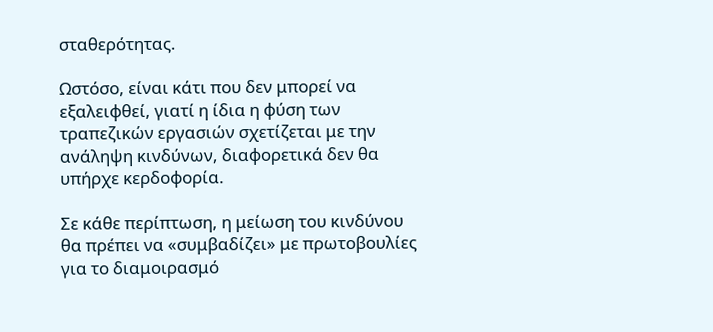σταθερότητας.

Ωστόσο, είναι κάτι που δεν μπορεί να εξαλειφθεί, γιατί η ίδια η φύση των τραπεζικών εργασιών σχετίζεται με την ανάληψη κινδύνων, διαφορετικά δεν θα υπήρχε κερδοφορία.

Σε κάθε περίπτωση, η μείωση του κινδύνου θα πρέπει να «συμβαδίζει» με πρωτοβουλίες για το διαμοιρασμό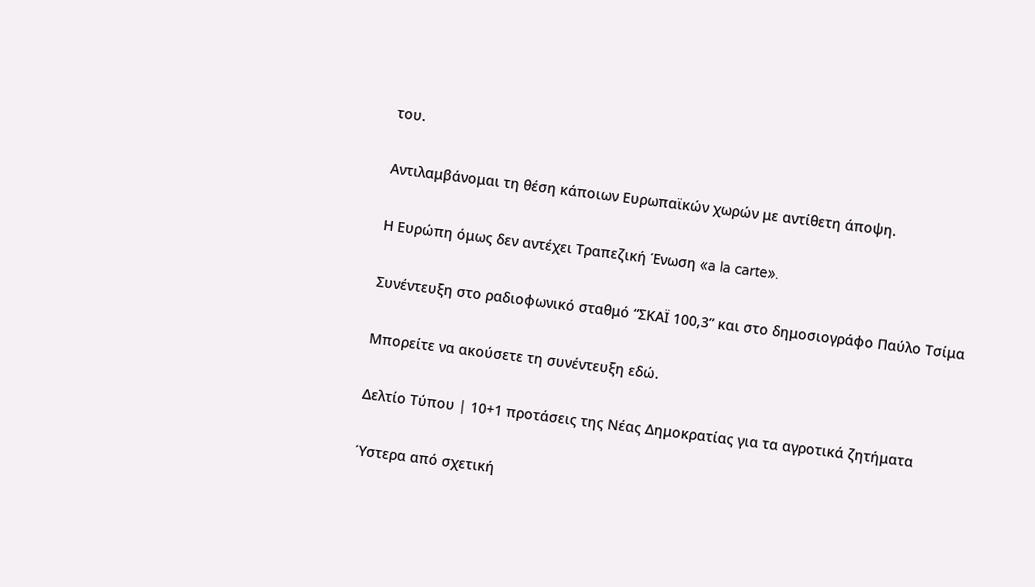του.

Αντιλαμβάνομαι τη θέση κάποιων Ευρωπαϊκών χωρών με αντίθετη άποψη.

Η Ευρώπη όμως δεν αντέχει Τραπεζική Ένωση «a la carte».

Συνέντευξη στο ραδιοφωνικό σταθμό “ΣΚΑΪ 100,3” και στο δημοσιογράφο Παύλο Τσίμα

Μπορείτε να ακούσετε τη συνέντευξη εδώ.

Δελτίο Τύπου | 10+1 προτάσεις της Νέας Δημοκρατίας για τα αγροτικά ζητήματα

Ύστερα από σχετική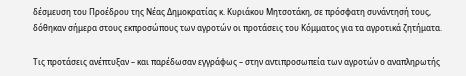δέσμευση του Προέδρου της Νέας Δημοκρατίας κ. Κυριάκου Μητσοτάκη, σε πρόσφατη συνάντησή τους, δόθηκαν σήμερα στους εκπροσώπους των αγροτών οι προτάσεις του Κόμματος για τα αγροτικά ζητήματα.

Τις προτάσεις ανέπτυξαν – και παρέδωσαν εγγράφως – στην αντιπροσωπεία των αγροτών ο αναπληρωτής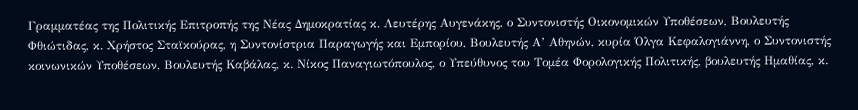Γραμματέας της Πολιτικής Επιτροπής της Νέας Δημοκρατίας κ. Λευτέρης Αυγενάκης, ο Συντονιστής Οικονομικών Υποθέσεων, Βουλευτής Φθιώτιδας, κ. Χρήστος Σταϊκούρας, η Συντονίστρια Παραγωγής και Εμπορίου, Βουλευτής Α’ Αθηνών, κυρία Όλγα Κεφαλογιάννη, ο Συντονιστής κοινωνικών Υποθέσεων, Βουλευτής Καβάλας, κ. Νίκος Παναγιωτόπουλος, ο Υπεύθυνος του Τομέα Φορολογικής Πολιτικής, βουλευτής Ημαθίας, κ.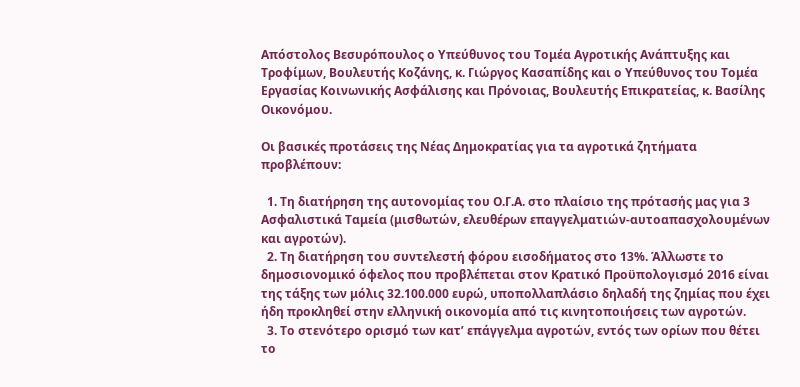Απόστολος Βεσυρόπουλος ο Υπεύθυνος του Τομέα Αγροτικής Ανάπτυξης και Τροφίμων, Βουλευτής Κοζάνης, κ. Γιώργος Κασαπίδης και ο Υπεύθυνος του Τομέα Εργασίας Κοινωνικής Ασφάλισης και Πρόνοιας, Βουλευτής Επικρατείας, κ. Βασίλης Οικονόμου.

Οι βασικές προτάσεις της Νέας Δημοκρατίας για τα αγροτικά ζητήματα προβλέπουν:

  1. Τη διατήρηση της αυτονομίας του Ο.Γ.Α. στο πλαίσιο της πρότασής μας για 3 Ασφαλιστικά Ταμεία (μισθωτών, ελευθέρων επαγγελματιών-αυτοαπασχολουμένων και αγροτών).
  2. Τη διατήρηση του συντελεστή φόρου εισοδήματος στο 13%. Άλλωστε το δημοσιονομικό όφελος που προβλέπεται στον Κρατικό Προϋπολογισμό 2016 είναι της τάξης των μόλις 32.100.000 ευρώ, υποπολλαπλάσιο δηλαδή της ζημίας που έχει ήδη προκληθεί στην ελληνική οικονομία από τις κινητοποιήσεις των αγροτών.
  3. Το στενότερο ορισμό των κατ’ επάγγελμα αγροτών, εντός των ορίων που θέτει το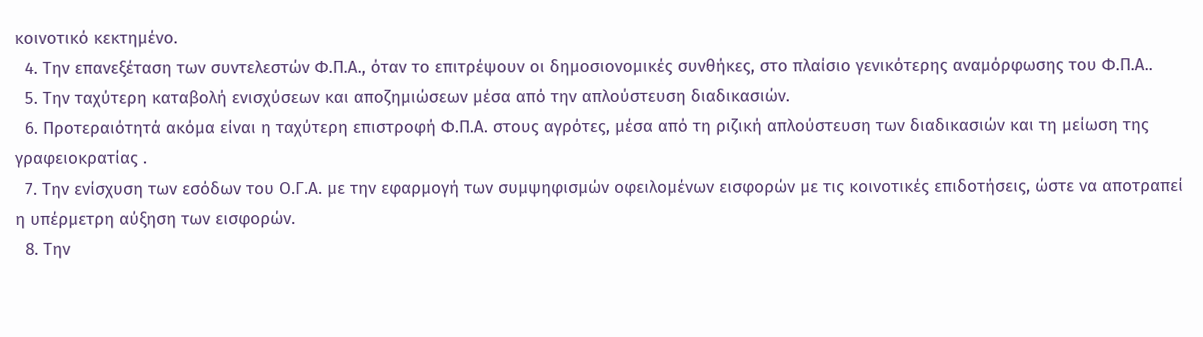κοινοτικό κεκτημένο.
  4. Την επανεξέταση των συντελεστών Φ.Π.Α., όταν το επιτρέψουν οι δημοσιονομικές συνθήκες, στο πλαίσιο γενικότερης αναμόρφωσης του Φ.Π.Α..
  5. Την ταχύτερη καταβολή ενισχύσεων και αποζημιώσεων μέσα από την απλούστευση διαδικασιών.
  6. Προτεραιότητά ακόμα είναι η ταχύτερη επιστροφή Φ.Π.Α. στους αγρότες, μέσα από τη ριζική απλούστευση των διαδικασιών και τη μείωση της γραφειοκρατίας .
  7. Την ενίσχυση των εσόδων του Ο.Γ.Α. με την εφαρμογή των συμψηφισμών οφειλομένων εισφορών με τις κοινοτικές επιδοτήσεις, ώστε να αποτραπεί η υπέρμετρη αύξηση των εισφορών.
  8. Την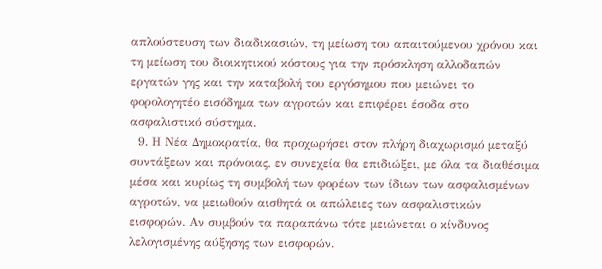απλούστευση των διαδικασιών, τη μείωση του απαιτούμενου χρόνου και τη μείωση του διοικητικού κόστους για την πρόσκληση αλλοδαπών εργατών γης και την καταβολή του εργόσημου που μειώνει το φορολογητέο εισόδημα των αγροτών και επιφέρει έσοδα στο ασφαλιστικό σύστημα.
  9. Η Νέα Δημοκρατία, θα προχωρήσει στον πλήρη διαχωρισμό μεταξύ συντάξεων και πρόνοιας, εν συνεχεία θα επιδιώξει, με όλα τα διαθέσιμα μέσα και κυρίως τη συμβολή των φορέων των ίδιων των ασφαλισμένων αγροτών, να μειωθούν αισθητά οι απώλειες των ασφαλιστικών εισφορών. Αν συμβούν τα παραπάνω τότε μειώνεται ο κίνδυνος λελογισμένης αύξησης των εισφορών.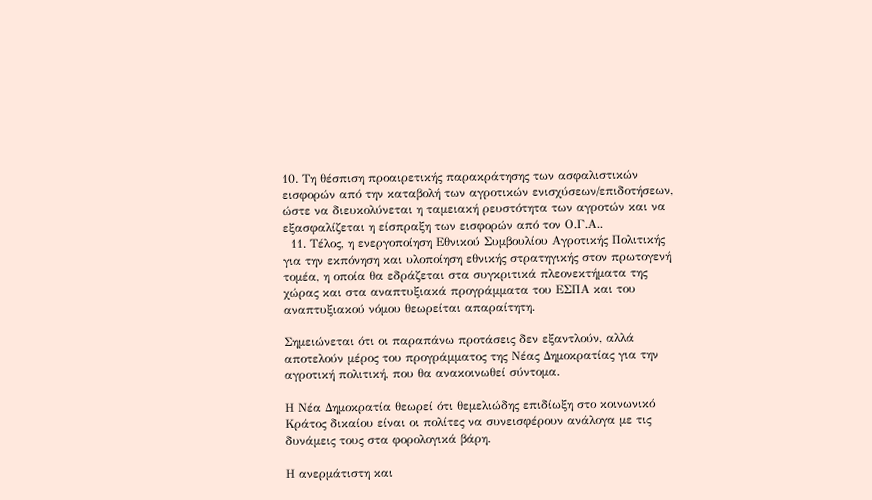10. Τη θέσπιση προαιρετικής παρακράτησης των ασφαλιστικών εισφορών από την καταβολή των αγροτικών ενισχύσεων/επιδοτήσεων, ώστε να διευκολύνεται η ταμειακή ρευστότητα των αγροτών και να εξασφαλίζεται η είσπραξη των εισφορών από τον Ο.Γ.Α..
  11. Τέλος, η ενεργοποίηση Εθνικού Συμβουλίου Αγροτικής Πολιτικής για την εκπόνηση και υλοποίηση εθνικής στρατηγικής στον πρωτογενή τομέα, η οποία θα εδράζεται στα συγκριτικά πλεονεκτήματα της χώρας και στα αναπτυξιακά προγράμματα του ΕΣΠΑ και του αναπτυξιακού νόμου θεωρείται απαραίτητη.

Σημειώνεται ότι οι παραπάνω προτάσεις δεν εξαντλούν, αλλά αποτελούν μέρος του προγράμματος της Νέας Δημοκρατίας για την αγροτική πολιτική, που θα ανακοινωθεί σύντομα.

Η Νέα Δημοκρατία θεωρεί ότι θεμελιώδης επιδίωξη στο κοινωνικό Κράτος δικαίου είναι οι πολίτες να συνεισφέρουν ανάλογα με τις δυνάμεις τους στα φορολογικά βάρη.

Η ανερμάτιστη και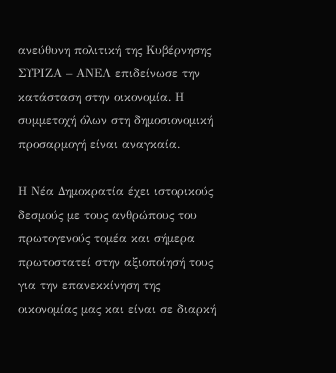ανεύθυνη πολιτική της Κυβέρνησης ΣΥΡΙΖΑ – ΑΝΕΛ επιδείνωσε την κατάσταση στην οικονομία. Η συμμετοχή όλων στη δημοσιονομική προσαρμογή είναι αναγκαία.

Η Νέα Δημοκρατία έχει ιστορικούς δεσμούς με τους ανθρώπους του πρωτογενούς τομέα και σήμερα πρωτοστατεί στην αξιοποίησή τους για την επανεκκίνηση της οικονομίας μας και είναι σε διαρκή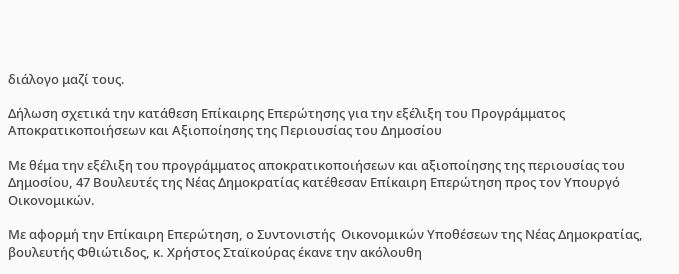διάλογο μαζί τους.

Δήλωση σχετικά την κατάθεση Επίκαιρης Επερώτησης για την εξέλιξη του Προγράμματος Αποκρατικοποιήσεων και Αξιοποίησης της Περιουσίας του Δημοσίου

Με θέμα την εξέλιξη του προγράμματος αποκρατικοποιήσεων και αξιοποίησης της περιουσίας του Δημοσίου, 47 Βουλευτές της Νέας Δημοκρατίας κατέθεσαν Επίκαιρη Επερώτηση προς τον Υπουργό Οικονομικών.

Με αφορμή την Επίκαιρη Επερώτηση, ο Συντονιστής  Οικονομικών Υποθέσεων της Νέας Δημοκρατίας, βουλευτής Φθιώτιδος, κ. Χρήστος Σταϊκούρας έκανε την ακόλουθη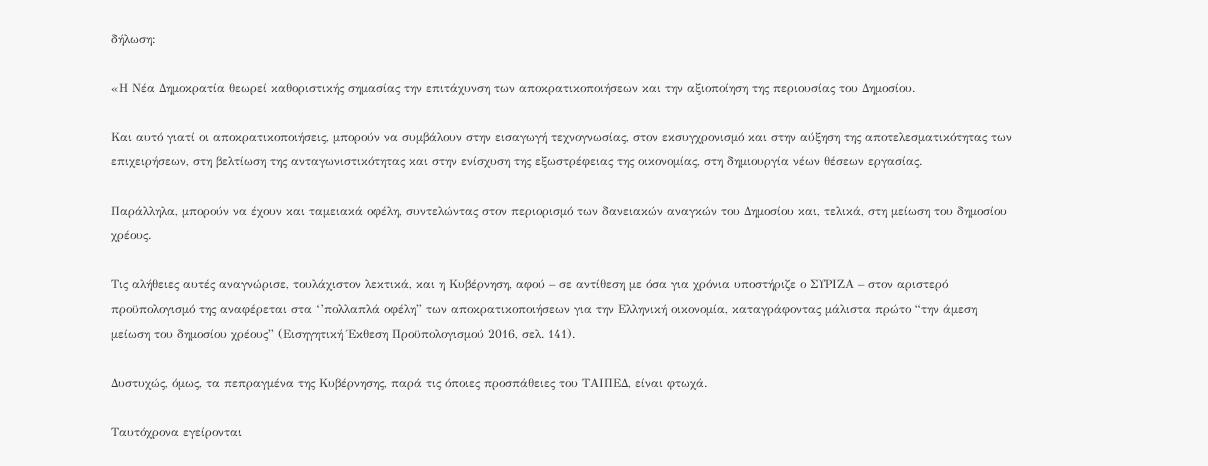δήλωση:

«Η Νέα Δημοκρατία θεωρεί καθοριστικής σημασίας την επιτάχυνση των αποκρατικοποιήσεων και την αξιοποίηση της περιουσίας του Δημοσίου.

Και αυτό γιατί οι αποκρατικοποιήσεις, μπορούν να συμβάλουν στην εισαγωγή τεχνογνωσίας, στον εκσυγχρονισμό και στην αύξηση της αποτελεσματικότητας των επιχειρήσεων, στη βελτίωση της ανταγωνιστικότητας και στην ενίσχυση της εξωστρέφειας της οικονομίας, στη δημιουργία νέων θέσεων εργασίας.

Παράλληλα, μπορούν να έχουν και ταμειακά οφέλη, συντελώντας στον περιορισμό των δανειακών αναγκών του Δημοσίου και, τελικά, στη μείωση του δημοσίου χρέους.

Τις αλήθειες αυτές αναγνώρισε, τουλάχιστον λεκτικά, και η Κυβέρνηση, αφού – σε αντίθεση με όσα για χρόνια υποστήριζε ο ΣΥΡΙΖΑ – στον αριστερό προϋπολογισμό της αναφέρεται στα ‘’πολλαπλά οφέλη” των αποκρατικοποιήσεων για την Ελληνική οικονομία, καταγράφοντας μάλιστα πρώτο “την άμεση μείωση του δημοσίου χρέους” (Εισηγητική Έκθεση Προϋπολογισμού 2016, σελ. 141).

Δυστυχώς, όμως, τα πεπραγμένα της Κυβέρνησης, παρά τις όποιες προσπάθειες του ΤΑΙΠΕΔ, είναι φτωχά.

Ταυτόχρονα εγείρονται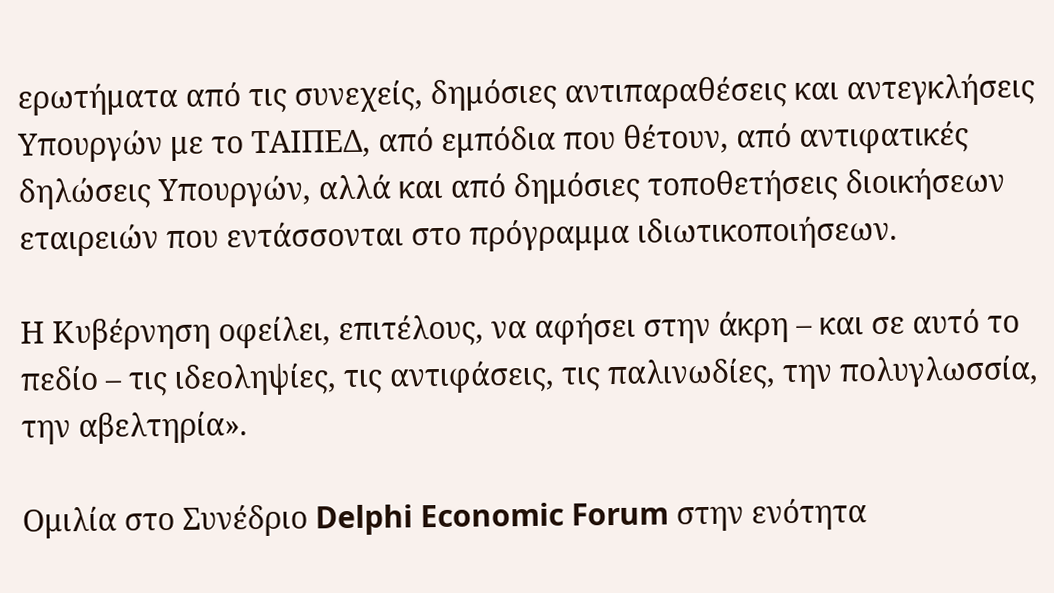ερωτήματα από τις συνεχείς, δημόσιες αντιπαραθέσεις και αντεγκλήσεις Υπουργών με το ΤΑΙΠΕΔ, από εμπόδια που θέτουν, από αντιφατικές δηλώσεις Υπουργών, αλλά και από δημόσιες τοποθετήσεις διοικήσεων εταιρειών που εντάσσονται στο πρόγραμμα ιδιωτικοποιήσεων.

Η Κυβέρνηση οφείλει, επιτέλους, να αφήσει στην άκρη – και σε αυτό το πεδίο – τις ιδεοληψίες, τις αντιφάσεις, τις παλινωδίες, την πολυγλωσσία, την αβελτηρία».

Ομιλία στο Συνέδριο Delphi Economic Forum στην ενότητα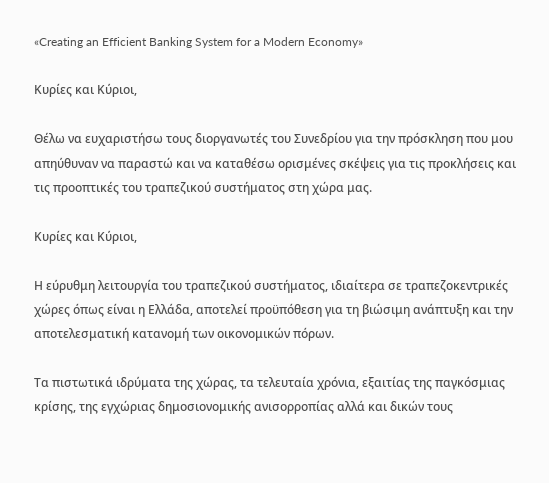«Creating an Efficient Banking System for a Modern Economy»

Κυρίες και Κύριοι,

Θέλω να ευχαριστήσω τους διοργανωτές του Συνεδρίου για την πρόσκληση που μου απηύθυναν να παραστώ και να καταθέσω ορισμένες σκέψεις για τις προκλήσεις και τις προοπτικές του τραπεζικού συστήματος στη χώρα μας.

Κυρίες και Κύριοι,

Η εύρυθμη λειτουργία του τραπεζικού συστήματος, ιδιαίτερα σε τραπεζοκεντρικές χώρες όπως είναι η Ελλάδα, αποτελεί προϋπόθεση για τη βιώσιμη ανάπτυξη και την αποτελεσματική κατανομή των οικονομικών πόρων.

Τα πιστωτικά ιδρύματα της χώρας, τα τελευταία χρόνια, εξαιτίας της παγκόσμιας κρίσης, της εγχώριας δημοσιονομικής ανισορροπίας αλλά και δικών τους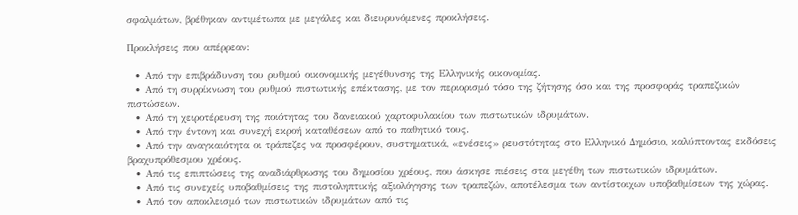σφαλμάτων, βρέθηκαν αντιμέτωπα με μεγάλες και διευρυνόμενες προκλήσεις.

Προκλήσεις που απέρρεαν:

  • Από την επιβράδυνση του ρυθμού οικονομικής μεγέθυνσης της Ελληνικής οικονομίας.
  • Από τη συρρίκνωση του ρυθμού πιστωτικής επέκτασης, με τον περιορισμό τόσο της ζήτησης όσο και της προσφοράς τραπεζικών πιστώσεων.
  • Από τη χειροτέρευση της ποιότητας του δανειακού χαρτοφυλακίου των πιστωτικών ιδρυμάτων.
  • Από την έντονη και συνεχή εκροή καταθέσεων από το παθητικό τους.
  • Από την αναγκαιότητα οι τράπεζες να προσφέρουν, συστηματικά, «ενέσεις» ρευστότητας στο Ελληνικό Δημόσιο, καλύπτοντας εκδόσεις βραχυπρόθεσμου χρέους.
  • Από τις επιπτώσεις της αναδιάρθρωσης του δημοσίου χρέους, που άσκησε πιέσεις στα μεγέθη των πιστωτικών ιδρυμάτων.
  • Από τις συνεχείς υποβαθμίσεις της πιστοληπτικής αξιολόγησης των τραπεζών, αποτέλεσμα των αντίστοιχων υποβαθμίσεων της χώρας.
  • Από τον αποκλεισμό των πιστωτικών ιδρυμάτων από τις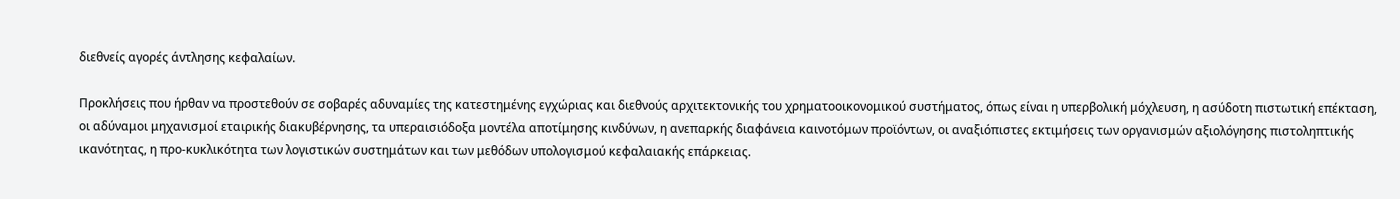διεθνείς αγορές άντλησης κεφαλαίων.

Προκλήσεις που ήρθαν να προστεθούν σε σοβαρές αδυναμίες της κατεστημένης εγχώριας και διεθνούς αρχιτεκτονικής του χρηματοοικονομικού συστήματος, όπως είναι η υπερβολική μόχλευση, η ασύδοτη πιστωτική επέκταση, οι αδύναμοι μηχανισμοί εταιρικής διακυβέρνησης, τα υπεραισιόδοξα μοντέλα αποτίμησης κινδύνων, η ανεπαρκής διαφάνεια καινοτόμων προϊόντων, οι αναξιόπιστες εκτιμήσεις των οργανισμών αξιολόγησης πιστοληπτικής ικανότητας, η προ-κυκλικότητα των λογιστικών συστημάτων και των μεθόδων υπολογισμού κεφαλαιακής επάρκειας.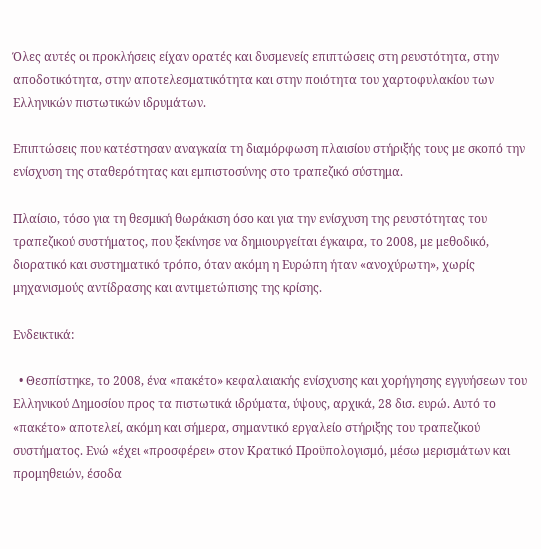Όλες αυτές οι προκλήσεις είχαν ορατές και δυσμενείς επιπτώσεις στη ρευστότητα, στην αποδοτικότητα, στην αποτελεσματικότητα και στην ποιότητα του χαρτοφυλακίου των Ελληνικών πιστωτικών ιδρυμάτων.

Επιπτώσεις που κατέστησαν αναγκαία τη διαμόρφωση πλαισίου στήριξής τους με σκοπό την ενίσχυση της σταθερότητας και εμπιστοσύνης στο τραπεζικό σύστημα.

Πλαίσιο, τόσο για τη θεσμική θωράκιση όσο και για την ενίσχυση της ρευστότητας του τραπεζικού συστήματος, που ξεκίνησε να δημιουργείται έγκαιρα, το 2008, με μεθοδικό, διορατικό και συστηματικό τρόπο, όταν ακόμη η Ευρώπη ήταν «ανοχύρωτη», χωρίς μηχανισμούς αντίδρασης και αντιμετώπισης της κρίσης.

Ενδεικτικά:

  • Θεσπίστηκε, το 2008, ένα «πακέτο» κεφαλαιακής ενίσχυσης και χορήγησης εγγυήσεων του Ελληνικού Δημοσίου προς τα πιστωτικά ιδρύματα, ύψους, αρχικά, 28 δισ. ευρώ. Αυτό το «πακέτο» αποτελεί, ακόμη και σήμερα, σημαντικό εργαλείο στήριξης του τραπεζικού συστήματος. Ενώ «έχει «προσφέρει» στον Κρατικό Προϋπολογισμό, μέσω μερισμάτων και προμηθειών, έσοδα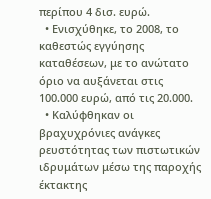περίπου 4 δισ. ευρώ.
  • Ενισχύθηκε, το 2008, το καθεστώς εγγύησης καταθέσεων, με το ανώτατο όριο να αυξάνεται στις 100.000 ευρώ, από τις 20.000.
  • Καλύφθηκαν οι βραχυχρόνιες ανάγκες ρευστότητας των πιστωτικών ιδρυμάτων μέσω της παροχής έκτακτης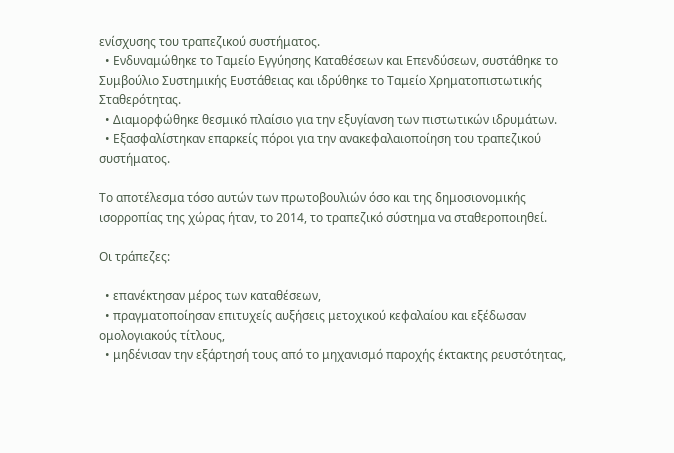ενίσχυσης του τραπεζικού συστήματος.
  • Ενδυναμώθηκε το Ταμείο Εγγύησης Καταθέσεων και Επενδύσεων, συστάθηκε το Συμβούλιο Συστημικής Ευστάθειας και ιδρύθηκε το Ταμείο Χρηματοπιστωτικής Σταθερότητας.
  • Διαμορφώθηκε θεσμικό πλαίσιο για την εξυγίανση των πιστωτικών ιδρυμάτων.
  • Εξασφαλίστηκαν επαρκείς πόροι για την ανακεφαλαιοποίηση του τραπεζικού συστήματος.

Το αποτέλεσμα τόσο αυτών των πρωτοβουλιών όσο και της δημοσιονομικής ισορροπίας της χώρας ήταν, το 2014, το τραπεζικό σύστημα να σταθεροποιηθεί.

Οι τράπεζες:

  • επανέκτησαν μέρος των καταθέσεων,
  • πραγματοποίησαν επιτυχείς αυξήσεις μετοχικού κεφαλαίου και εξέδωσαν ομολογιακούς τίτλους,
  • μηδένισαν την εξάρτησή τους από το μηχανισμό παροχής έκτακτης ρευστότητας,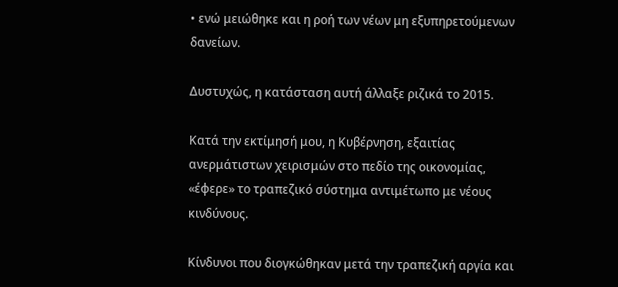• ενώ μειώθηκε και η ροή των νέων μη εξυπηρετούμενων δανείων.

Δυστυχώς, η κατάσταση αυτή άλλαξε ριζικά το 2015.

Κατά την εκτίμησή μου, η Κυβέρνηση, εξαιτίας ανερμάτιστων χειρισμών στο πεδίο της οικονομίας, «έφερε» το τραπεζικό σύστημα αντιμέτωπο με νέους κινδύνους.

Κίνδυνοι που διογκώθηκαν μετά την τραπεζική αργία και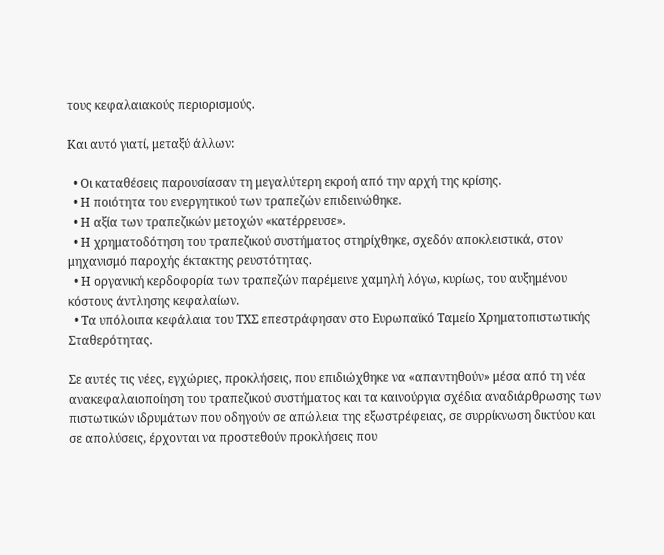τους κεφαλαιακούς περιορισμούς.

Και αυτό γιατί, μεταξύ άλλων:

  • Οι καταθέσεις παρουσίασαν τη μεγαλύτερη εκροή από την αρχή της κρίσης.
  • Η ποιότητα του ενεργητικού των τραπεζών επιδεινώθηκε.
  • Η αξία των τραπεζικών μετοχών «κατέρρευσε».
  • Η χρηματοδότηση του τραπεζικού συστήματος στηρίχθηκε, σχεδόν αποκλειστικά, στον μηχανισμό παροχής έκτακτης ρευστότητας.
  • Η οργανική κερδοφορία των τραπεζών παρέμεινε χαμηλή λόγω, κυρίως, του αυξημένου κόστους άντλησης κεφαλαίων.
  • Τα υπόλοιπα κεφάλαια του ΤΧΣ επεστράφησαν στο Ευρωπαϊκό Ταμείο Χρηματοπιστωτικής Σταθερότητας.

Σε αυτές τις νέες, εγχώριες, προκλήσεις, που επιδιώχθηκε να «απαντηθούν» μέσα από τη νέα ανακεφαλαιοποίηση του τραπεζικού συστήματος και τα καινούργια σχέδια αναδιάρθρωσης των πιστωτικών ιδρυμάτων που οδηγούν σε απώλεια της εξωστρέφειας, σε συρρίκνωση δικτύου και σε απολύσεις, έρχονται να προστεθούν προκλήσεις που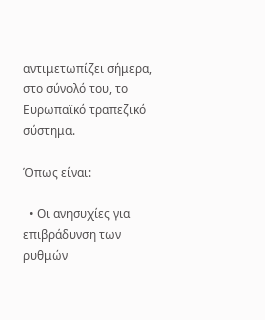αντιμετωπίζει σήμερα, στο σύνολό του, το Ευρωπαϊκό τραπεζικό σύστημα.

Όπως είναι:

  • Οι ανησυχίες για επιβράδυνση των ρυθμών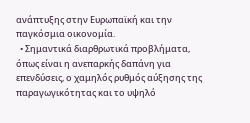ανάπτυξης στην Ευρωπαϊκή και την παγκόσμια οικονομία.
  • Σημαντικά διαρθρωτικά προβλήματα, όπως είναι η ανεπαρκής δαπάνη για επενδύσεις, ο χαμηλός ρυθμός αύξησης της παραγωγικότητας και το υψηλό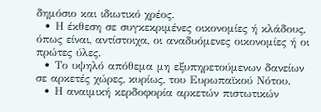δημόσιο και ιδιωτικό χρέος.
  • Η έκθεση σε συγκεκριμένες οικονομίες ή κλάδους, όπως είναι, αντίστοιχα, οι αναδυόμενες οικονομίες ή οι πρώτες ύλες.
  • Το υψηλό απόθεμα μη εξυπηρετούμενων δανείων σε αρκετές χώρες, κυρίως, του Ευρωπαϊκού Νότου.
  • Η αναιμική κερδοφορία αρκετών πιστωτικών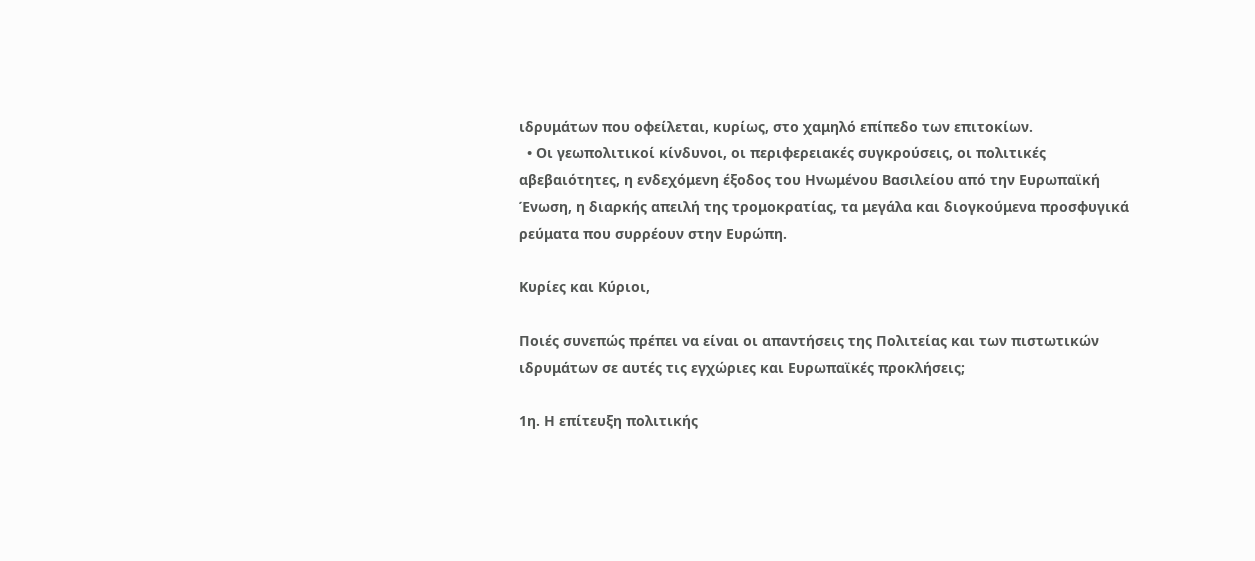ιδρυμάτων που οφείλεται, κυρίως, στο χαμηλό επίπεδο των επιτοκίων.
  • Οι γεωπολιτικοί κίνδυνοι, οι περιφερειακές συγκρούσεις, οι πολιτικές αβεβαιότητες, η ενδεχόμενη έξοδος του Ηνωμένου Βασιλείου από την Ευρωπαϊκή Ένωση, η διαρκής απειλή της τρομοκρατίας, τα μεγάλα και διογκούμενα προσφυγικά ρεύματα που συρρέουν στην Ευρώπη.

Κυρίες και Κύριοι,

Ποιές συνεπώς πρέπει να είναι οι απαντήσεις της Πολιτείας και των πιστωτικών ιδρυμάτων σε αυτές τις εγχώριες και Ευρωπαϊκές προκλήσεις;

1η. Η επίτευξη πολιτικής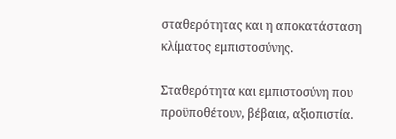σταθερότητας και η αποκατάσταση κλίματος εμπιστοσύνης.

Σταθερότητα και εμπιστοσύνη που προϋποθέτουν, βέβαια, αξιοπιστία.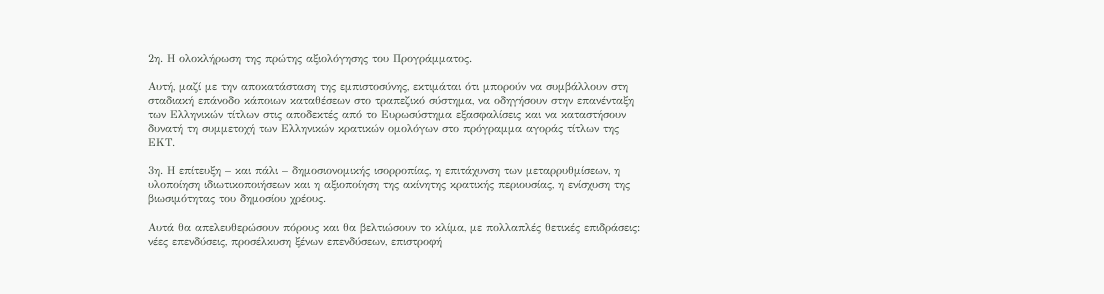2η. Η ολοκλήρωση της πρώτης αξιολόγησης του Προγράμματος.

Αυτή, μαζί με την αποκατάσταση της εμπιστοσύνης, εκτιμάται ότι μπορούν να συμβάλλουν στη σταδιακή επάνοδο κάποιων καταθέσεων στο τραπεζικό σύστημα, να οδηγήσουν στην επανένταξη των Ελληνικών τίτλων στις αποδεκτές από το Ευρωσύστημα εξασφαλίσεις και να καταστήσουν δυνατή τη συμμετοχή των Ελληνικών κρατικών ομολόγων στο πρόγραμμα αγοράς τίτλων της ΕΚΤ.

3η. Η επίτευξη – και πάλι – δημοσιονομικής ισορροπίας, η επιτάχυνση των μεταρρυθμίσεων, η υλοποίηση ιδιωτικοποιήσεων και η αξιοποίηση της ακίνητης κρατικής περιουσίας, η ενίσχυση της βιωσιμότητας του δημοσίου χρέους.

Αυτά θα απελευθερώσουν πόρους και θα βελτιώσουν το κλίμα, με πολλαπλές θετικές επιδράσεις: νέες επενδύσεις, προσέλκυση ξένων επενδύσεων, επιστροφή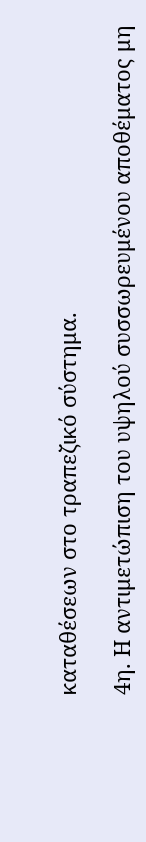καταθέσεων στο τραπεζικό σύστημα.

4η. Η αντιμετώπιση του υψηλού συσσωρευμένου αποθέματος μη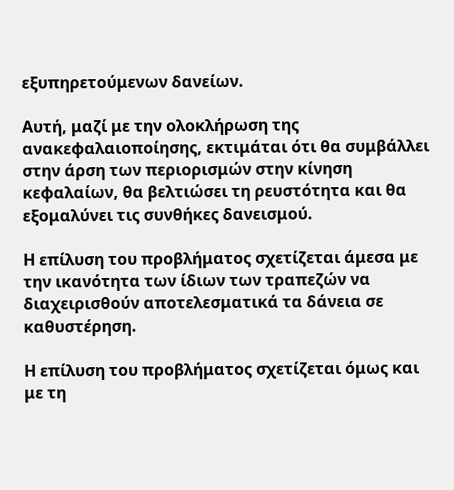εξυπηρετούμενων δανείων.

Αυτή, μαζί με την ολοκλήρωση της ανακεφαλαιοποίησης, εκτιμάται ότι θα συμβάλλει στην άρση των περιορισμών στην κίνηση κεφαλαίων, θα βελτιώσει τη ρευστότητα και θα εξομαλύνει τις συνθήκες δανεισμού.

Η επίλυση του προβλήματος σχετίζεται άμεσα με την ικανότητα των ίδιων των τραπεζών να διαχειρισθούν αποτελεσματικά τα δάνεια σε καθυστέρηση.

Η επίλυση του προβλήματος σχετίζεται όμως και με τη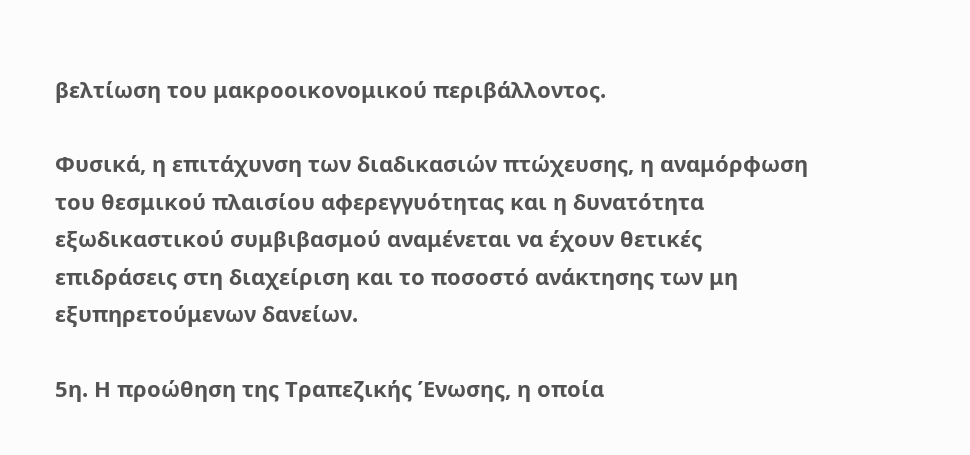βελτίωση του μακροοικονομικού περιβάλλοντος.

Φυσικά, η επιτάχυνση των διαδικασιών πτώχευσης, η αναμόρφωση του θεσμικού πλαισίου αφερεγγυότητας και η δυνατότητα εξωδικαστικού συμβιβασμού αναμένεται να έχουν θετικές επιδράσεις στη διαχείριση και το ποσοστό ανάκτησης των μη εξυπηρετούμενων δανείων.

5η. Η προώθηση της Τραπεζικής Ένωσης, η οποία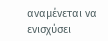αναμένεται να ενισχύσει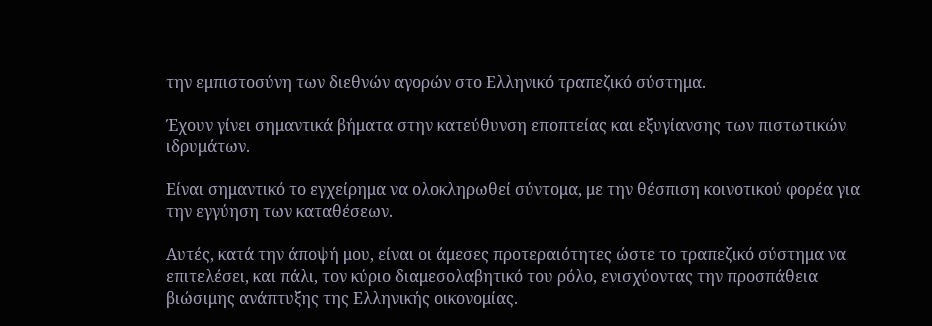την εμπιστοσύνη των διεθνών αγορών στο Ελληνικό τραπεζικό σύστημα.

Έχουν γίνει σημαντικά βήματα στην κατεύθυνση εποπτείας και εξυγίανσης των πιστωτικών ιδρυμάτων.

Είναι σημαντικό το εγχείρημα να ολοκληρωθεί σύντομα, με την θέσπιση κοινοτικού φορέα για την εγγύηση των καταθέσεων.

Αυτές, κατά την άποψή μου, είναι οι άμεσες προτεραιότητες ώστε το τραπεζικό σύστημα να επιτελέσει, και πάλι, τον κύριο διαμεσολαβητικό του ρόλο, ενισχύοντας την προσπάθεια βιώσιμης ανάπτυξης της Ελληνικής οικονομίας.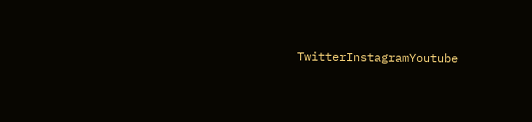TwitterInstagramYoutube